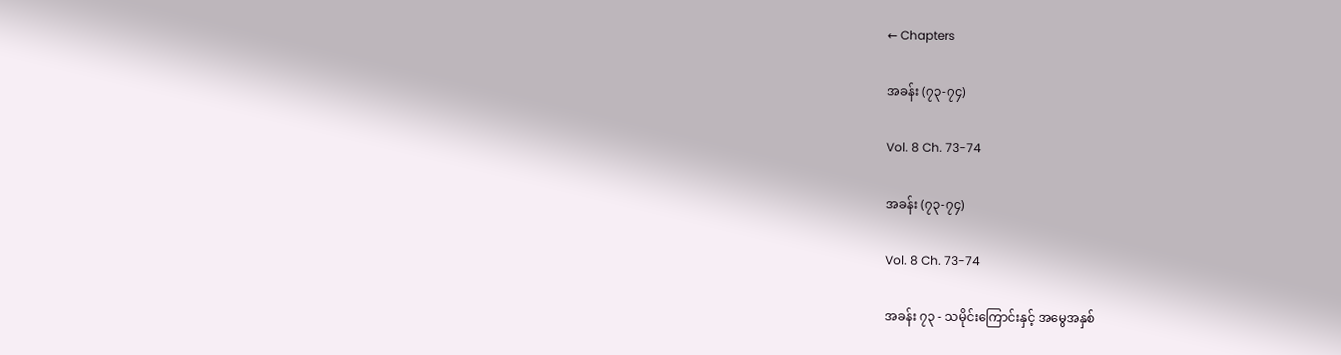← Chapters

အခန်း (၇၃-၇၄)

Vol. 8 Ch. 73-74

အခန်း (၇၃-၇၄)

Vol. 8 Ch. 73-74

အခန်း ၇၃ - သမိုင်းကြောင်းနှင့် အမွေအနှစ်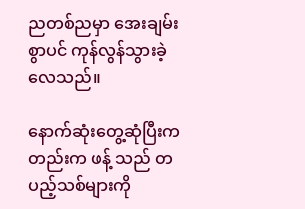ညတစ်ညမှာ အေးချမ်းစွာပင် ကုန်လွန်သွားခဲ့လေသည်။

နောက်ဆုံးတွေ့ဆုံပြီးကတည်းက ဖန့် သည် တပည့်သစ်များကို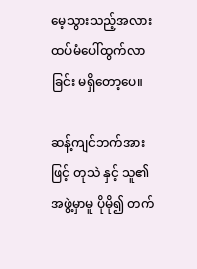မေ့သွားသည့်အလား ထပ်မံပေါ်ထွက်လာခြင်း မရှိတော့ပေ။

ဆန့်ကျင်ဘက်အားဖြင့် တုသဲ နှင့် သူ၏အဖွဲ့မှာမူ ပိုမို၍ တက်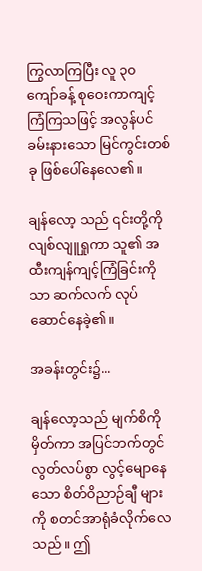ကြွလာကြပြီး လူ ၃၀ ကျော်ခန့် စုဝေးကာကျင့်ကြံကြသဖြင့် အလွန်ပင် ခမ်းနားသော မြင်ကွင်းတစ်ခု ဖြစ်ပေါ်နေလေ၏။

ချန်လော့ သည် ၎င်းတို့ကို လျစ်လျူရှုကာ သူ၏ အထီးကျန်ကျင့်ကြံခြင်းကိုသာ ဆက်လက် လုပ်ဆောင်နေခဲ့၏။

အခန်းတွင်း၌...

ချန်လော့သည် မျက်စိကိုမှိတ်ကာ အပြင်ဘက်တွင် လွတ်လပ်စွာ လွင့်မျောနေသော စိတ်ဝိညာဉ်ချီ များကို စတင်အာရုံခံလိုက်လေသည်။ ဤ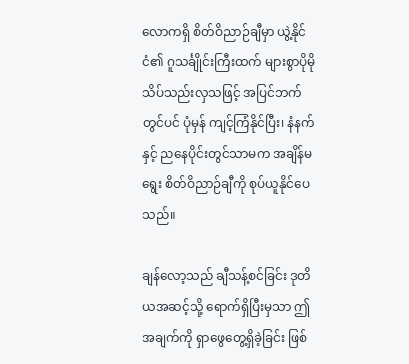လောကရှိ စိတ်ဝိညာဉ်ချီမှာ ယွဲ့နိုင်ငံ၏ ဂူသင်္ချိုင်းကြီးထက် များစွာပိုမိုသိပ်သည်းလှသဖြင့် အပြင်ဘက်တွင်ပင် ပုံမှန် ကျင့်ကြံနိုင်ပြီး၊ နံနက်နှင့် ညနေပိုင်းတွင်သာမက အချိန်မရွေး စိတ်ဝိညာဉ်ချီကို စုပ်ယူနိုင်ပေသည်။

ချန်လော့သည် ချီသန့်စင်ခြင်း ဒုတိယအဆင့်သို့ ရောက်ရှိပြီးမှသာ ဤအချက်ကို ရှာဖွေတွေ့ရှိခဲ့ခြင်း ဖြစ်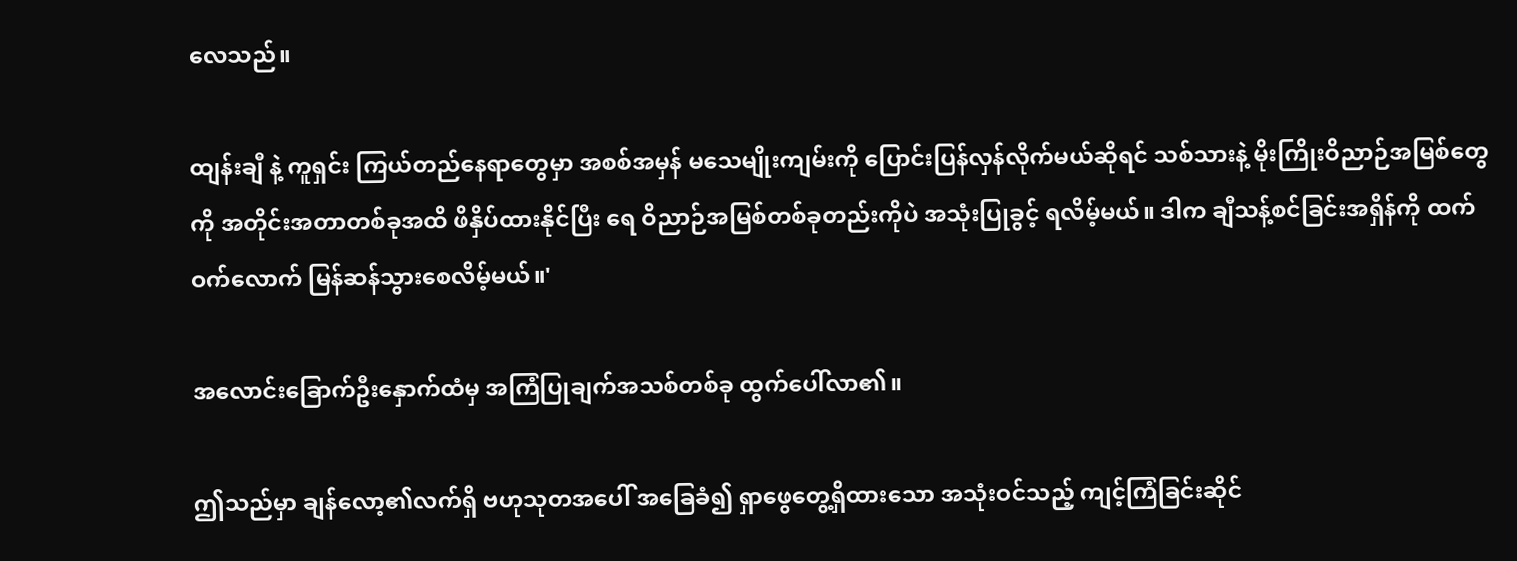လေသည်။

ထျန်းချီ နဲ့ ကူရှင်း ကြယ်တည်နေရာတွေမှာ အစစ်အမှန် မသေမျိုးကျမ်းကို ပြောင်းပြန်လှန်လိုက်မယ်ဆိုရင် သစ်သားနဲ့ မိုးကြိုးဝိညာဉ်အမြစ်တွေကို အတိုင်းအတာတစ်ခုအထိ ဖိနှိပ်ထားနိုင်ပြီး ရေ ဝိညာဉ်အမြစ်တစ်ခုတည်းကိုပဲ အသုံးပြုခွင့် ရလိမ့်မယ်။ ဒါက ချီသန့်စင်ခြင်းအရှိန်ကို ထက်ဝက်လောက် မြန်ဆန်သွားစေလိမ့်မယ်။'

အလောင်းခြောက်ဦးနှောက်ထံမှ အကြံပြုချက်အသစ်တစ်ခု ထွက်ပေါ်လာ၏။

ဤသည်မှာ ချန်လော့၏လက်ရှိ ဗဟုသုတအပေါ် အခြေခံ၍ ရှာဖွေတွေ့ရှိထားသော အသုံးဝင်သည့် ကျင့်ကြံခြင်းဆိုင်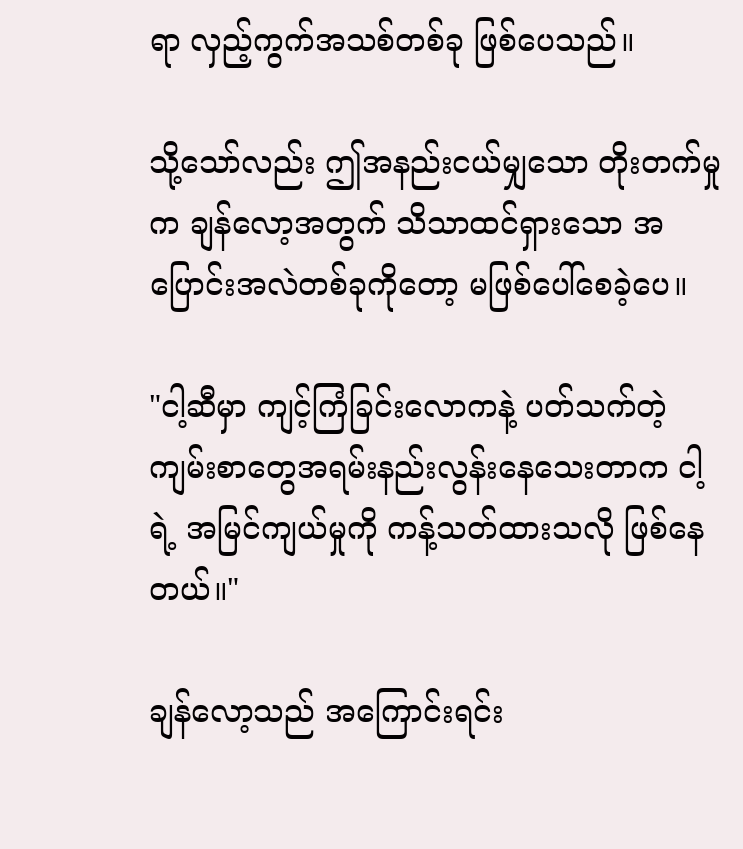ရာ လှည့်ကွက်အသစ်တစ်ခု ဖြစ်ပေသည်။

သို့သော်လည်း ဤအနည်းငယ်မျှသော တိုးတက်မှုက ချန်လော့အတွက် သိသာထင်ရှားသော အပြောင်းအလဲတစ်ခုကိုတော့ မဖြစ်ပေါ်စေခဲ့ပေ။

"ငါ့ဆီမှာ ကျင့်ကြံခြင်းလောကနဲ့ ပတ်သက်တဲ့ ကျမ်းစာတွေအရမ်းနည်းလွန်းနေသေးတာက ငါ့ရဲ့ အမြင်ကျယ်မှုကို ကန့်သတ်ထားသလို ဖြစ်နေတယ်။"

ချန်လော့သည် အကြောင်းရင်း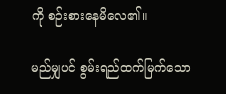ကို စဉ်းစားနေမိလေ၏။

မည်မျှပင် စွမ်းရည်ထက်မြက်သော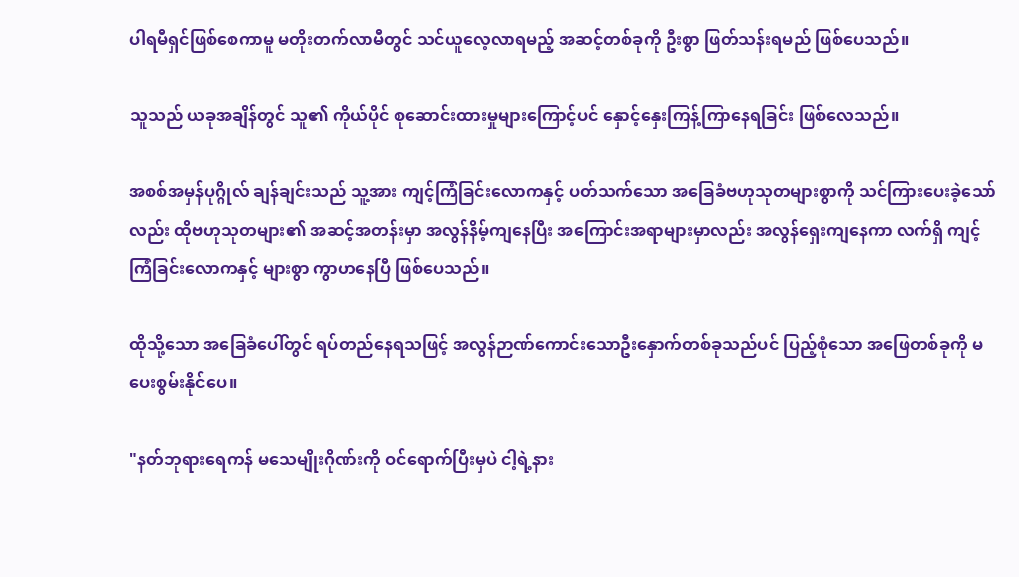ပါရမီရှင်ဖြစ်စေကာမူ မတိုးတက်လာမီတွင် သင်ယူလေ့လာရမည့် အဆင့်တစ်ခုကို ဦးစွာ ဖြတ်သန်းရမည် ဖြစ်ပေသည်။

သူသည် ယခုအချိန်တွင် သူ၏ ကိုယ်ပိုင် စုဆောင်းထားမှုများကြောင့်ပင် နှောင့်နှေးကြန့်ကြာနေရခြင်း ဖြစ်လေသည်။

အစစ်အမှန်ပုဂ္ဂိုလ် ချန်ချင်းသည် သူ့အား ကျင့်ကြံခြင်းလောကနှင့် ပတ်သက်သော အခြေခံဗဟုသုတများစွာကို သင်ကြားပေးခဲ့သော်လည်း ထိုဗဟုသုတများ၏ အဆင့်အတန်းမှာ အလွန်နိမ့်ကျနေပြီး အကြောင်းအရာများမှာလည်း အလွန်ရှေးကျနေကာ လက်ရှိ ကျင့်ကြံခြင်းလောကနှင့် များစွာ ကွာဟနေပြီ ဖြစ်ပေသည်။

ထိုသို့သော အခြေခံပေါ်တွင် ရပ်တည်နေရသဖြင့် အလွန်ဉာဏ်ကောင်းသောဦးနှောက်တစ်ခုသည်ပင် ပြည့်စုံသော အဖြေတစ်ခုကို မပေးစွမ်းနိုင်ပေ။

"နတ်ဘုရားရေကန် မသေမျိုးဂိုဏ်းကို ဝင်ရောက်ပြီးမှပဲ ငါ့ရဲ့နား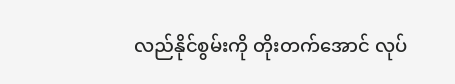လည်နိုင်စွမ်းကို တိုးတက်အောင် လုပ်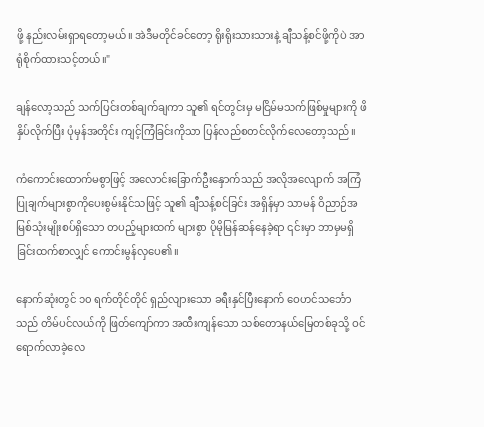ဖို့ နည်းလမ်းရှာရတော့မယ်။ အဲဒီမတိုင်ခင်တော့ ရိုးရိုးသားသားနဲ့ ချီသန့်စင်ဖို့ကိုပဲ အာရုံစိုက်ထားသင့်တယ်။"

ချန်လော့သည် သက်ပြင်းတစ်ချက်ချကာ သူ၏ ရင်တွင်းမှ မငြိမ်မသက်ဖြစ်မှုများကို ဖိနှိပ်လိုက်ပြီး ပုံမှန်အတိုင်း ကျင့်ကြံခြင်းကိုသာ ပြန်လည်စတင်လိုက်လေတော့သည်။

ကံကောင်းထောက်မစွာဖြင့် အလောင်းခြောက်ဦးနှောက်သည် အလိုအလျောက် အကြံပြုချက်များစွာကိုပေးစွမ်းနိုင်သဖြင့် သူ၏ ချီသန့်စင်ခြင်း အရှိန်မှာ သာမန် ဝိညာဉ်အမြစ်သုံးမျိုးစပ်ရှိသော တပည့်များထက် များစွာ ပိုမိုမြန်ဆန်နေခဲ့ရာ ၎င်းမှာ ဘာမှမရှိခြင်းထက်စာလျှင် ကောင်းမွန်လှပေ၏။

နောက်ဆုံးတွင် ၁၀ ရက်တိုင်တိုင် ရှည်လျားသော ခရီးနှင်ပြီးနောက် ဝေဟင်သင်္ဘောသည် တိမ်ပင်လယ်ကို ဖြတ်ကျော်ကာ အထီးကျန်သော သစ်တောနယ်မြေတစ်ခုသို့ ဝင်ရောက်လာခဲ့လေ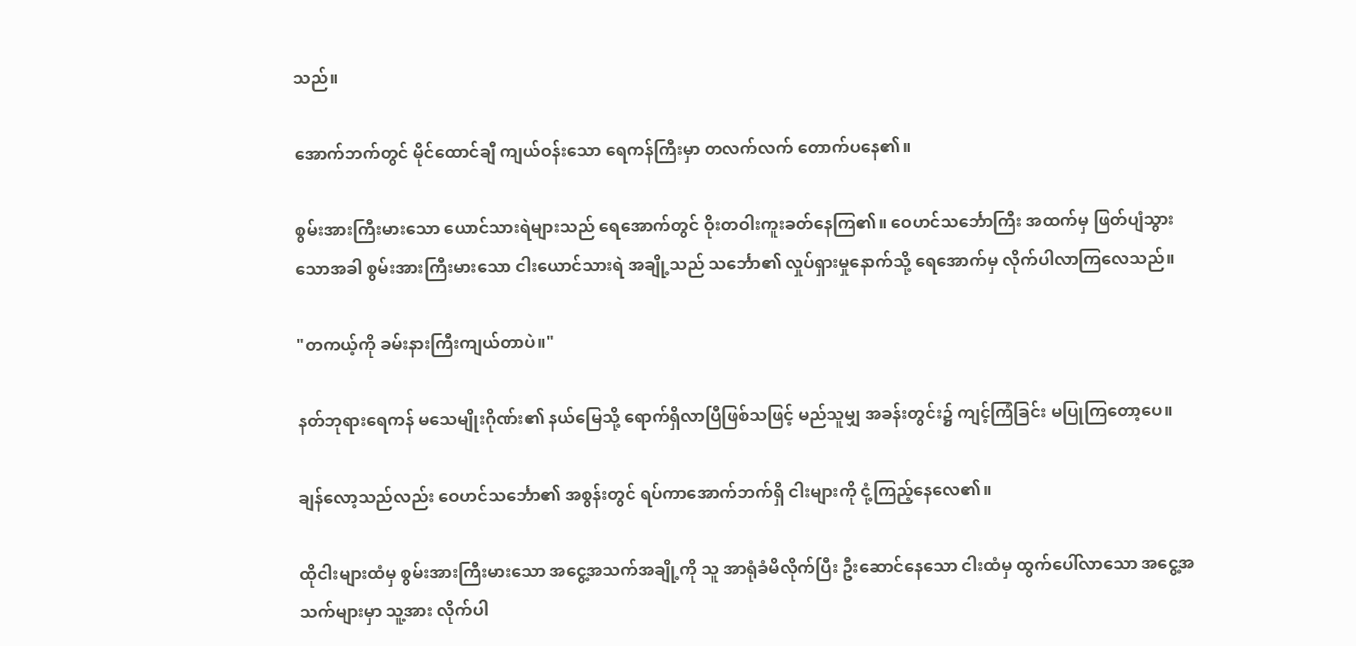သည်။

အောက်ဘက်တွင် မိုင်ထောင်ချီ ကျယ်ဝန်းသော ရေကန်ကြီးမှာ တလက်လက် တောက်ပနေ၏။

စွမ်းအားကြီးမားသော ယောင်သားရဲများသည် ရေအောက်တွင် ဝိုးတဝါးကူးခတ်နေကြ၏။ ဝေဟင်သင်္ဘောကြီး အထက်မှ ဖြတ်ပျံသွားသောအခါ စွမ်းအားကြီးမားသော ငါးယောင်သားရဲ အချို့သည် သင်္ဘော၏ လှုပ်ရှားမှုနောက်သို့ ရေအောက်မှ လိုက်ပါလာကြလေသည်။

"တကယ့်ကို ခမ်းနားကြီးကျယ်တာပဲ။"

နတ်ဘုရားရေကန် မသေမျိုးဂိုဏ်း၏ နယ်မြေသို့ ရောက်ရှိလာပြီဖြစ်သဖြင့် မည်သူမျှ အခန်းတွင်း၌ ကျင့်ကြံခြင်း မပြုကြတော့ပေ။

ချန်လော့သည်လည်း ဝေဟင်သင်္ဘော၏ အစွန်းတွင် ရပ်ကာအောက်ဘက်ရှိ ငါးများကို ငုံ့ကြည့်နေလေ၏။

ထိုငါးများထံမှ စွမ်းအားကြီးမားသော အငွေ့အသက်အချို့ကို သူ အာရုံခံမိလိုက်ပြီး ဦးဆောင်နေသော ငါးထံမှ ထွက်ပေါ်လာသော အငွေ့အသက်များမှာ သူ့အား လိုက်ပါ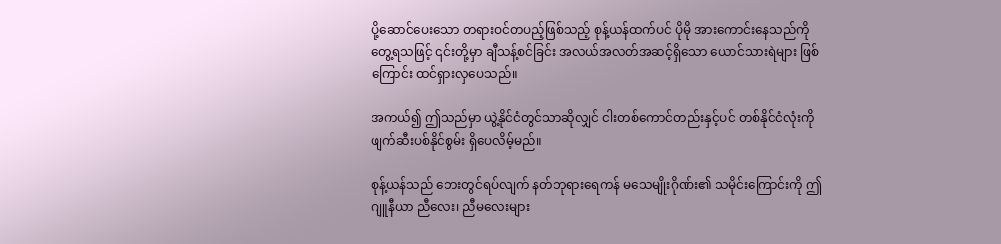ပို့ဆောင်ပေးသော တရားဝင်တပည့်ဖြစ်သည့် စုန့်ယန်ထက်ပင် ပိုမို အားကောင်းနေသည်ကို တွေ့ရသဖြင့် ၎င်းတို့မှာ ချီသန့်စင်ခြင်း အလယ်အလတ်အဆင့်ရှိသော ယောင်သားရဲများ ဖြစ်ကြောင်း ထင်ရှားလှပေသည်။

အကယ်၍ ဤသည်မှာ ယွဲ့နိုင်ငံတွင်သာဆိုလျှင် ငါးတစ်ကောင်တည်းနှင့်ပင် တစ်နိုင်ငံလုံးကို ဖျက်ဆီးပစ်နိုင်စွမ်း ရှိပေလိမ့်မည်။

စုန့်ယန်သည် ဘေးတွင်ရပ်လျက် နတ်ဘုရားရေကန် မသေမျိုးဂိုဏ်း၏ သမိုင်းကြောင်းကို ဤဂျူနီယာ ညီလေး၊ ညီမလေးများ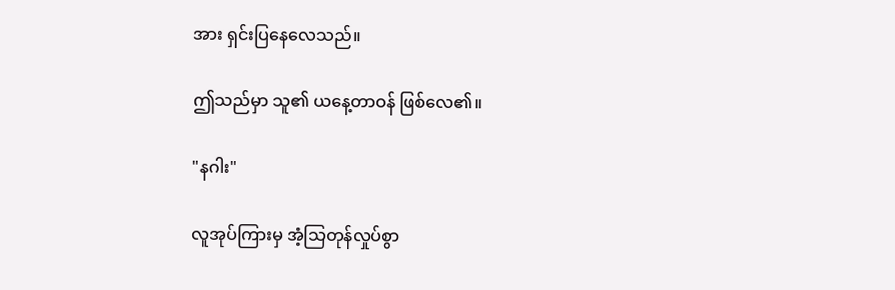အား ရှင်းပြနေလေသည်။

ဤသည်မှာ သူ၏ ယနေ့တာဝန် ဖြစ်လေ၏။

"နဂါး"

လူအုပ်ကြားမှ အံ့သြတုန်လှုပ်စွာ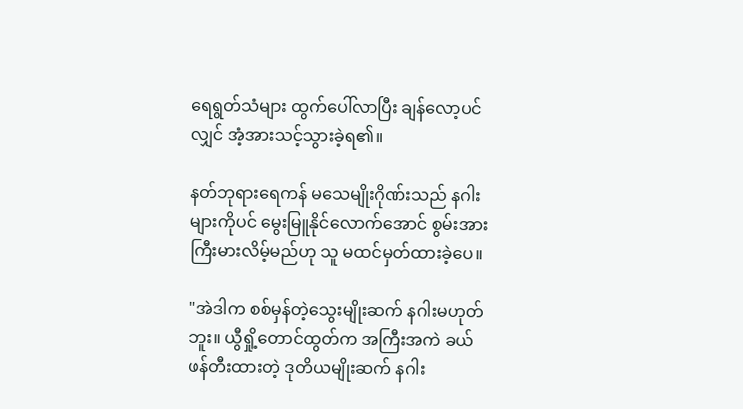ရေရွတ်သံများ ထွက်ပေါ်လာပြီး ချန်လော့ပင်လျှင် အံ့အားသင့်သွားခဲ့ရ၏။

နတ်ဘုရားရေကန် မသေမျိုးဂိုဏ်းသည် နဂါးများကိုပင် မွေးမြူနိုင်လောက်အောင် စွမ်းအားကြီးမားလိမ့်မည်ဟု သူ မထင်မှတ်ထားခဲ့ပေ။

"အဲဒါက စစ်မှန်တဲ့သွေးမျိုးဆက် နဂါးမဟုတ်ဘူး။ ယွီရှို့တောင်ထွတ်က အကြီးအကဲ ခယ် ဖန်တီးထားတဲ့ ဒုတိယမျိုးဆက် နဂါး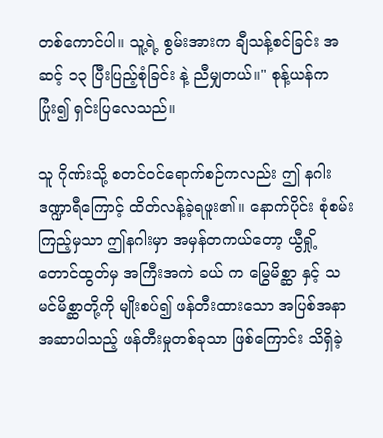တစ်ကောင်ပါ။ သူ့ရဲ့ စွမ်းအားက ချီသန့်စင်ခြင်း အဆင့် ၁၃ ပြီးပြည့်စုံခြင်း နဲ့ ညီမျှတယ်။" စုန့်ယန်က ပြုံး၍ ရှင်းပြလေသည်။

သူ ဂိုဏ်းသို့ စတင်ဝင်ရောက်စဉ်ကလည်း ဤ နဂါးဒဏ္ဍာရီကြောင့် ထိတ်လန့်ခဲ့ရဖူး၏။ နောက်ပိုင်း စုံစမ်းကြည့်မှသာ ဤနဂါးမှာ အမှန်တကယ်တော့ ယွီရှို့တောင်ထွတ်မှ အကြီးအကဲ ခယ် က မြွေမိစ္ဆာ နှင့် သမင်မိစ္ဆာတို့ကို မျိုးစပ်၍ ဖန်တီးထားသော အပြစ်အနာအဆာပါသည့် ဖန်တီးမှုတစ်ခုသာ ဖြစ်ကြောင်း သိရှိခဲ့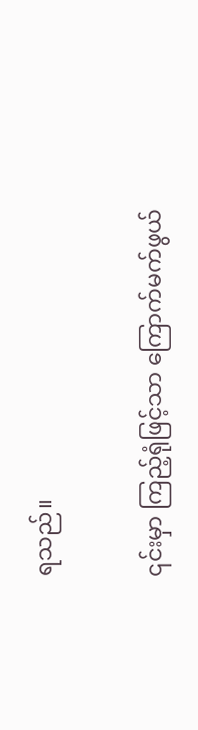ရသည်။

၎င်းမှာ ကြည့်ရုံဖြင့်သာ ကြောက်မက်ဖွယ်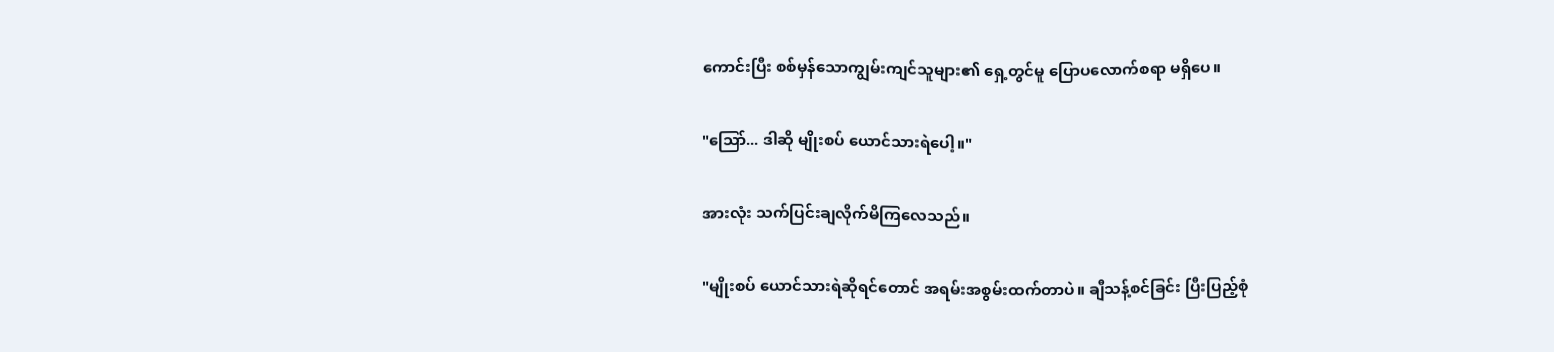ကောင်းပြီး စစ်မှန်သောကျွမ်းကျင်သူများ၏ ရှေ့တွင်မူ ပြောပလောက်စရာ မရှိပေ။

"သြော်... ဒါဆို မျိုးစပ် ယောင်သားရဲပေါ့။"

အားလုံး သက်ပြင်းချလိုက်မိကြလေသည်။

"မျိုးစပ် ယောင်သားရဲဆိုရင်တောင် အရမ်းအစွမ်းထက်တာပဲ။ ချီသန့်စင်ခြင်း ပြီးပြည့်စုံ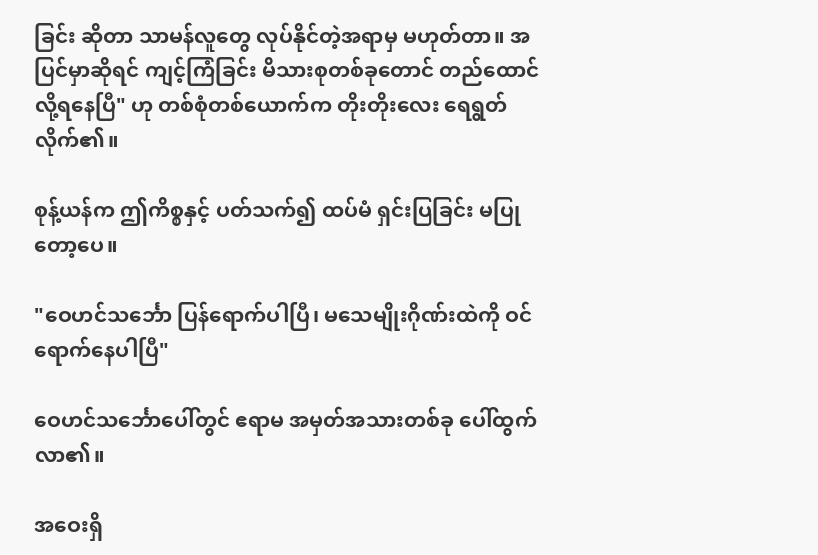ခြင်း ဆိုတာ သာမန်လူတွေ လုပ်နိုင်တဲ့အရာမှ မဟုတ်တာ။ အပြင်မှာဆိုရင် ကျင့်ကြံခြင်း မိသားစုတစ်ခုတောင် တည်ထောင်လို့ရနေပြီ" ဟု တစ်စုံတစ်ယောက်က တိုးတိုးလေး ရေရွတ်လိုက်၏။

စုန့်ယန်က ဤကိစ္စနှင့် ပတ်သက်၍ ထပ်မံ ရှင်းပြခြင်း မပြုတော့ပေ။

"ဝေဟင်သင်္ဘော ပြန်ရောက်ပါပြီ၊ မသေမျိုးဂိုဏ်းထဲကို ဝင်ရောက်နေပါပြီ"

ဝေဟင်သင်္ဘောပေါ်တွင် ဧရာမ အမှတ်အသားတစ်ခု ပေါ်ထွက်လာ၏။

အဝေးရှိ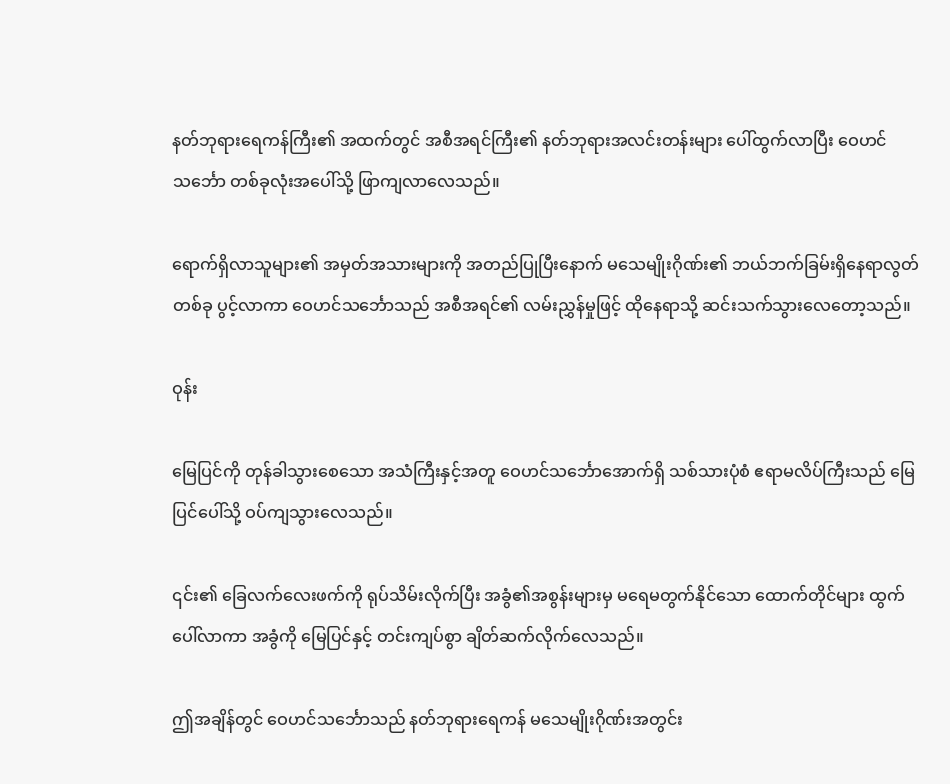နတ်ဘုရားရေကန်ကြီး၏ အထက်တွင် အစီအရင်ကြီး၏ နတ်ဘုရားအလင်းတန်းများ ပေါ်ထွက်လာပြီး ဝေဟင်သင်္ဘော တစ်ခုလုံးအပေါ်သို့ ဖြာကျလာလေသည်။

ရောက်ရှိလာသူများ၏ အမှတ်အသားများကို အတည်ပြုပြီးနောက် မသေမျိုးဂိုဏ်း၏ ဘယ်ဘက်ခြမ်းရှိနေရာလွတ်တစ်ခု ပွင့်လာကာ ဝေဟင်သင်္ဘောသည် အစီအရင်၏ လမ်းညွှန်မှုဖြင့် ထိုနေရာသို့ ဆင်းသက်သွားလေတော့သည်။

ဝုန်း

မြေပြင်ကို တုန်ခါသွားစေသော အသံကြီးနှင့်အတူ ဝေဟင်သင်္ဘောအောက်ရှိ သစ်သားပုံစံ ဧရာမလိပ်ကြီးသည် မြေပြင်ပေါ်သို့ ဝပ်ကျသွားလေသည်။

၎င်း၏ ခြေလက်လေးဖက်ကို ရုပ်သိမ်းလိုက်ပြီး အခွံ၏အစွန်းများမှ မရေမတွက်နိုင်သော ထောက်တိုင်များ ထွက်ပေါ်လာကာ အခွံကို မြေပြင်နှင့် တင်းကျပ်စွာ ချိတ်ဆက်လိုက်လေသည်။

ဤအချိန်တွင် ဝေဟင်သင်္ဘောသည် နတ်ဘုရားရေကန် မသေမျိုးဂိုဏ်းအတွင်း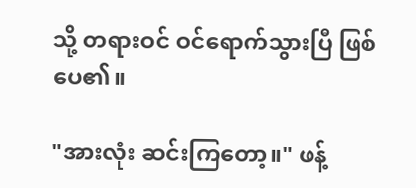သို့ တရားဝင် ဝင်ရောက်သွားပြီ ဖြစ်ပေ၏။

"အားလုံး ဆင်းကြတော့။" ဖန့်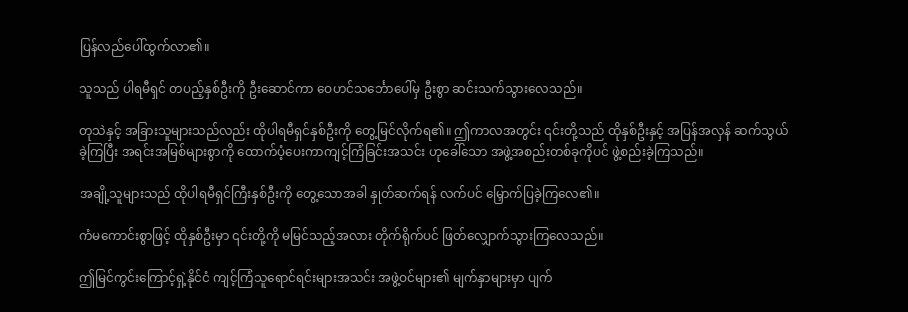ပြန်လည်ပေါ်ထွက်လာ၏။

သူသည် ပါရမီရှင် တပည့်နှစ်ဦးကို ဦးဆောင်ကာ ဝေဟင်သင်္ဘောပေါ်မှ ဦးစွာ ဆင်းသက်သွားလေသည်။

တုသဲနှင့် အခြားသူများသည်လည်း ထိုပါရမီရှင်နှစ်ဦးကို တွေ့မြင်လိုက်ရ၏။ ဤကာလအတွင်း ၎င်းတို့သည် ထိုနှစ်ဦးနှင့် အပြန်အလှန် ဆက်သွယ်ခဲ့ကြပြီး အရင်းအမြစ်များစွာကို ထောက်ပံ့ပေးကာကျင့်ကြံခြင်းအသင်း ဟုခေါ်သော အဖွဲ့အစည်းတစ်ခုကိုပင် ဖွဲ့စည်းခဲ့ကြသည်။

အချို့သူများသည် ထိုပါရမီရှင်ကြီးနှစ်ဦးကို တွေ့သောအခါ နှုတ်ဆက်ရန် လက်ပင် မြှောက်ပြခဲ့ကြလေ၏။

ကံမကောင်းစွာဖြင့် ထိုနှစ်ဦးမှာ ၎င်းတို့ကို မမြင်သည့်အလား တိုက်ရိုက်ပင် ဖြတ်လျှောက်သွားကြလေသည်။

ဤမြင်ကွင်းကြောင့်ရှဲ့နိုင်ငံ ကျင့်ကြံသူရောင်ရင်းများအသင်း အဖွဲ့ဝင်များ၏ မျက်နှာများမှာ ပျက်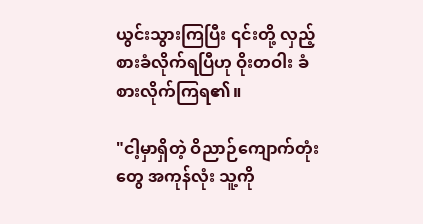ယွင်းသွားကြပြီး ၎င်းတို့ လှည့်စားခံလိုက်ရပြီဟု ဝိုးတဝါး ခံစားလိုက်ကြရ၏။

"ငါ့မှာရှိတဲ့ ဝိညာဉ်ကျောက်တုံးတွေ အကုန်လုံး သူ့ကို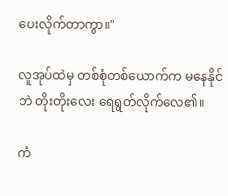ပေးလိုက်တာကွာ။"

လူအုပ်ထဲမှ တစ်စုံတစ်ယောက်က မနေနိုင်ဘဲ တိုးတိုးလေး ရေရွတ်လိုက်လေ၏။

ကံ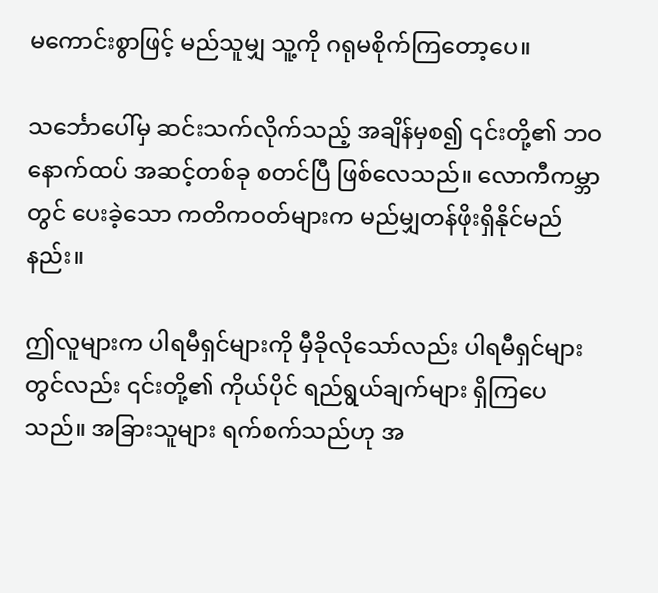မကောင်းစွာဖြင့် မည်သူမျှ သူ့ကို ဂရုမစိုက်ကြတော့ပေ။

သင်္ဘောပေါ်မှ ဆင်းသက်လိုက်သည့် အချိန်မှစ၍ ၎င်းတို့၏ ဘဝနောက်ထပ် အဆင့်တစ်ခု စတင်ပြီ ဖြစ်လေသည်။ လောကီကမ္ဘာတွင် ပေးခဲ့သော ကတိကဝတ်များက မည်မျှတန်ဖိုးရှိနိုင်မည်နည်း။

ဤလူများက ပါရမီရှင်များကို မှီခိုလိုသော်လည်း ပါရမီရှင်များတွင်လည်း ၎င်းတို့၏ ကိုယ်ပိုင် ရည်ရွယ်ချက်များ ရှိကြပေသည်။ အခြားသူများ ရက်စက်သည်ဟု အ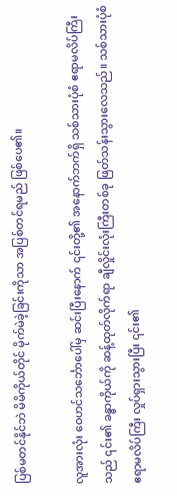ပြစ်မတင်နိုင်ဘဲ မိမိကိုယ်တိုင် မိုက်မဲခဲ့ခြင်းကိုသာ အပြစ်တင်ရမည် ဖြစ်ပေ၏။

လူအားလုံး ဝေဟင်သင်္ဘောပေါ်မှ ဆင်းပြီးနောက် ၎င်းတို့၏ အနောက်ဘက်ရှိ သစ်သားပုံစံ ဧရာမလိပ်ကြီးသည် ၎င်း၏ ခန္ဓာကိုယ်ကို ဆန့်ထုတ်လိုက်ရာ ချီလှိုင်းလုံးကြီးတစ်ခု ဖြတ်သန်းသွားလေသည်။ သစ်သားပုံစံ ဧရာမလိပ်ကြီး လှုပ်ရှားသွားပြီး ၎င်း၏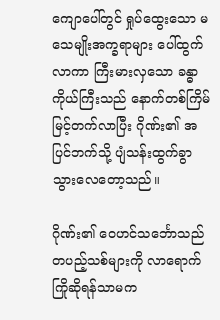ကျောပေါ်တွင် ရှုပ်ထွေးသော မသေမျိုးအက္ခရာများ ပေါ်ထွက်လာကာ ကြီးမားလှသော ခန္ဓာကိုယ်ကြီးသည် နောက်တစ်ကြိမ် မြင့်တက်လာပြီး ဂိုဏ်း၏ အပြင်ဘက်သို့ ပျံသန်းထွက်ခွာသွားလေတော့သည်။

ဂိုဏ်း၏ ဝေဟင်သင်္ဘောသည် တပည့်သစ်များကို လာရောက်ကြိုဆိုရန်သာမက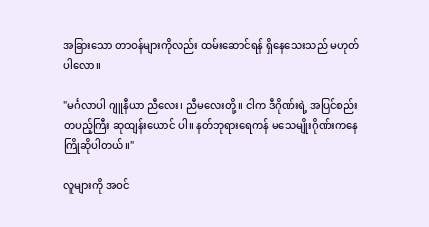အခြားသော တာဝန်များကိုလည်း ထမ်းဆောင်ရန် ရှိနေသေးသည် မဟုတ်ပါလော။

"မင်္ဂလာပါ ဂျူနီယာ ညီလေး၊ ညီမလေးတို့။ ငါက ဒီဂိုဏ်းရဲ့ အပြင်စည်း တပည့်ကြီး ဆုထျန်းယောင် ပါ။ နတ်ဘုရားရေကန် မသေမျိုးဂိုဏ်းကနေ ကြိုဆိုပါတယ်။"

လူများကို အဝင်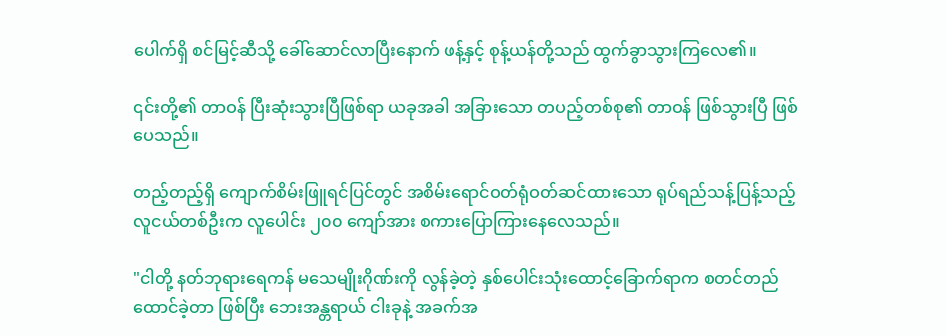ပေါက်ရှိ စင်မြင့်ဆီသို့ ခေါ်ဆောင်လာပြီးနောက် ဖန့်နှင့် စုန့်ယန်တို့သည် ထွက်ခွာသွားကြလေ၏။

၎င်းတို့၏ တာဝန် ပြီးဆုံးသွားပြီဖြစ်ရာ ယခုအခါ အခြားသော တပည့်တစ်စု၏ တာဝန် ဖြစ်သွားပြီ ဖြစ်ပေသည်။

တည့်တည့်ရှိ ကျောက်စိမ်းဖြူရင်ပြင်တွင် အစိမ်းရောင်ဝတ်ရုံဝတ်ဆင်ထားသော ရုပ်ရည်သန့်ပြန့်သည့် လူငယ်တစ်ဦးက လူပေါင်း ၂၀၀ ကျော်အား စကားပြောကြားနေလေသည်။

"ငါတို့ နတ်ဘုရားရေကန် မသေမျိုးဂိုဏ်းကို လွန်ခဲ့တဲ့ နှစ်ပေါင်းသုံးထောင့်ခြောက်ရာက စတင်တည်ထောင်ခဲ့တာ ဖြစ်ပြီး ဘေးအန္တရာယ် ငါးခုနဲ့ အခက်အ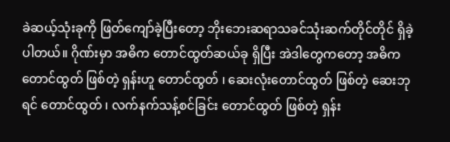ခဲဆယ့်သုံးခုကို ဖြတ်ကျော်ခဲ့ပြီးတော့ ဘိုးဘေးဆရာသခင်သုံးဆက်တိုင်တိုင် ရှိခဲ့ပါတယ်။ ဂိုဏ်းမှာ အဓိက တောင်ထွတ်ဆယ်ခု ရှိပြီး အဲဒါတွေကတော့ အဓိကတောင်ထွတ် ဖြစ်တဲ့ ရှန်းဟူ တောင်ထွတ် ၊ ဆေးလုံးတောင်ထွတ် ဖြစ်တဲ့ ဆေးဘုရင် တောင်ထွတ် ၊ လက်နက်သန့်စင်ခြင်း တောင်ထွတ် ဖြစ်တဲ့ ရှန်း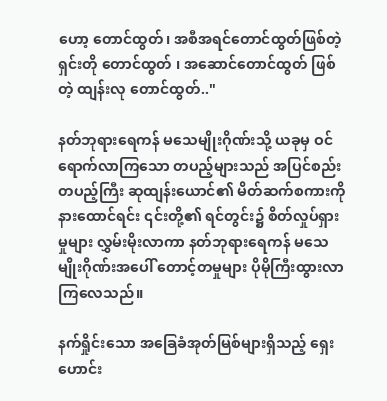ဟော့ တောင်ထွတ်၊ အစီအရင်တောင်ထွတ်ဖြစ်တဲ့ ရှင်းတို တောင်ထွတ် ၊ အဆောင်တောင်ထွတ် ဖြစ်တဲ့ ထျန်းလု တောင်ထွတ်.."

နတ်ဘုရားရေကန် မသေမျိုးဂိုဏ်းသို့ ယခုမှ ဝင်ရောက်လာကြသော တပည့်များသည် အပြင်စည်း တပည့်ကြီး ဆုထျန်းယောင်၏ မိတ်ဆက်စကားကို နားထောင်ရင်း ၎င်းတို့၏ ရင်တွင်း၌ စိတ်လှုပ်ရှားမှုများ လွှမ်းမိုးလာကာ နတ်ဘုရားရေကန် မသေမျိုးဂိုဏ်းအပေါ် တောင့်တမှုများ ပိုမိုကြီးထွားလာကြလေသည်။

နက်ရှိုင်းသော အခြေခံအုတ်မြစ်များရှိသည့် ရှေးဟောင်း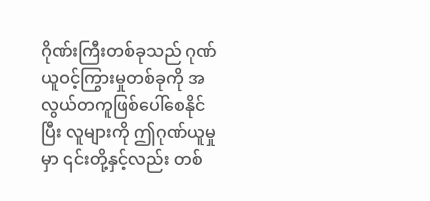ဂိုဏ်းကြီးတစ်ခုသည် ဂုဏ်ယူဝင့်ကြွားမှုတစ်ခုကို အလွယ်တကူဖြစ်ပေါ်စေနိုင်ပြီး လူများကို ဤဂုဏ်ယူမှုမှာ ၎င်းတို့နှင့်လည်း တစ်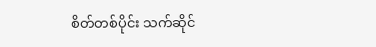စိတ်တစ်ပိုင်း သက်ဆိုင်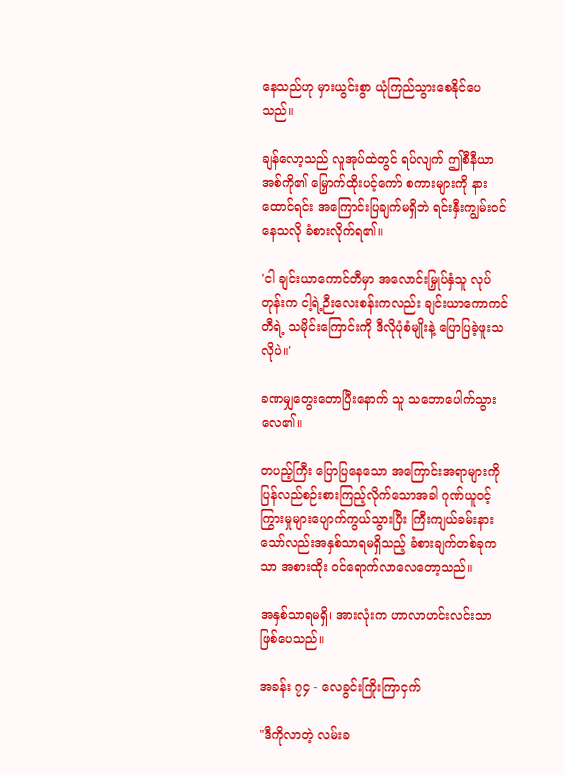နေသည်ဟု မှားယွင်းစွာ ယုံကြည်သွားစေနိုင်ပေသည်။

ချန်လော့သည် လူအုပ်ထဲတွင် ရပ်လျက် ဤစီနီယာအစ်ကို၏ မြှောက်ထိုးပင့်ကော် စကားများကို နားထောင်ရင်း အကြောင်းပြချက်မရှိဘဲ ရင်းနှီးကျွမ်းဝင်နေသလို ခံစားလိုက်ရ၏။

'ငါ ချင်းယာကောင်တီမှာ အလောင်းမြှုပ်နှံသူ လုပ်တုန်းက ငါ့ရဲ့ဉီးလေးစန်းကလည်း ချင်းယာကောကင်တီရဲ့ သမိုင်းကြောင်းကို ဒီလိုပုံစံမျိုးနဲ့ ပြောပြခဲ့ဖူးသလိုပဲ။'

ခဏမျှတွေးတောပြီးနောက် သူ သဘောပေါက်သွားလေ၏။

တပည့်ကြီး ပြောပြနေသော အကြောင်းအရာများကို ပြန်လည်စဉ်းစားကြည့်လိုက်သောအခါ ဂုဏ်ယူဝင့်ကြွားမှုများပျောက်ကွယ်သွားပြီး ကြီးကျယ်ခမ်းနားသော်လည်းအနှစ်သာရမရှိသည့် ခံစားချက်တစ်ခုကသာ အစားထိုး ဝင်ရောက်လာလေတော့သည်။

အနှစ်သာရမရှိ၊ အားလုံးက ဟာလာဟင်းလင်းသာ ဖြစ်ပေသည်။

အခန်း ၇၄ - လေခွင်းကြိုးကြာငှက်

"ဒီကိုလာတဲ့ လမ်းခ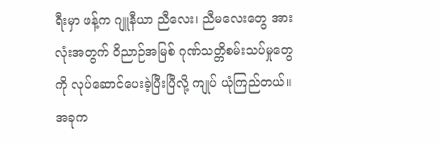ရီးမှာ ဖန့်က ဂျူနီယာ ညီလေး၊ ညီမလေးတွေ အားလုံးအတွက် ဝိညာဉ်အမြစ် ဂုဏ်သတ္တိစမ်းသပ်မှုတွေကို လုပ်ဆောင်ပေးခဲ့ပြီးပြီလို့ ကျုပ် ယုံကြည်တယ်။ အခုက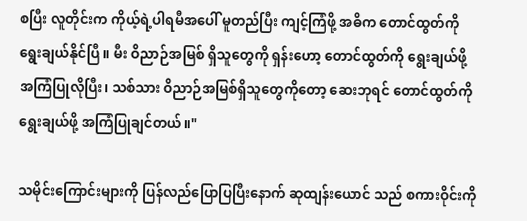စပြီး လူတိုင်းက ကိုယ့်ရဲ့ပါရမီအပေါ် မူတည်ပြီး ကျင့်ကြံဖို့ အဓိက တောင်ထွတ်ကို ရွေးချယ်နိုင်ပြီ။ မီး ဝိညာဉ်အမြစ် ရှိသူတွေကို ရှန်းဟော့ တောင်ထွတ်ကို ရွေးချယ်ဖို့ အကြံပြုလိုပြီး၊ သစ်သား ဝိညာဉ်အမြစ်ရှိသူတွေကိုတော့ ဆေးဘုရင် တောင်ထွတ်ကို ရွေးချယ်ဖို့ အကြံပြုချင်တယ်။"

သမိုင်းကြောင်းများကို ပြန်လည်ပြောပြပြီးနောက် ဆုထျန်းယောင် သည် စကားဝိုင်းကို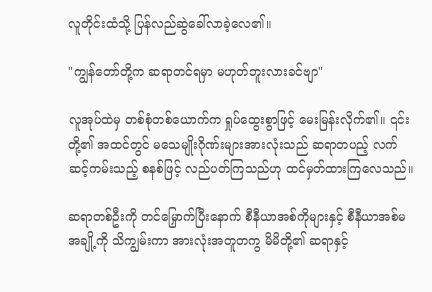လူတိုင်းထံသို့ ပြန်လည်ဆွဲခေါ်လာခဲ့လေ၏။

"ကျွန်တော်တို့က ဆရာတင်ရမှာ မဟုတ်ဘူးလားခင်ဗျာ"

လူအုပ်ထဲမှ တစ်စုံတစ်ယောက်က ရှုပ်ထွေးစွာဖြင့် မေးမြန်းလိုက်၏။ ၎င်းတို့၏ အထင်တွင် မသေမျိုးဂိုဏ်းများအားလုံးသည် ဆရာတပည့် လက်ဆင့်ကမ်းသည့် စနစ်ဖြင့် လည်ပတ်ကြသည်ဟု ထင်မှတ်ထားကြလေသည်။

ဆရာတစ်ဦးကို တင်မြှောက်ပြီးနောက် စီနီယာအစ်ကိုများနှင့် စီနီယာအစ်မအချို့ကို သိကျွမ်းကာ အားလုံးအတူတကွ မိမိတို့၏ ဆရာနှင့်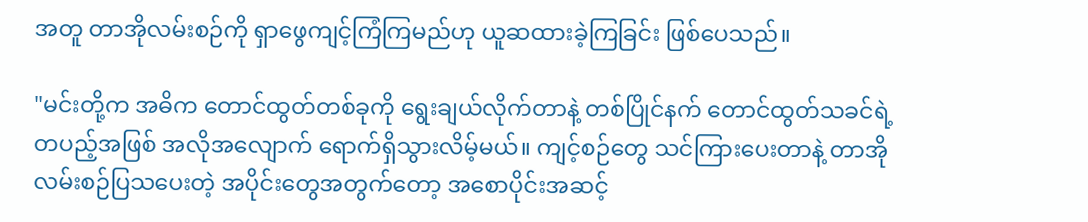အတူ တာအိုလမ်းစဉ်ကို ရှာဖွေကျင့်ကြံကြမည်ဟု ယူဆထားခဲ့ကြခြင်း ဖြစ်ပေသည်။

"မင်းတို့က အဓိက တောင်ထွတ်တစ်ခုကို ရွေးချယ်လိုက်တာနဲ့ တစ်ပြိုင်နက် တောင်ထွတ်သခင်ရဲ့ တပည့်အဖြစ် အလိုအလျောက် ရောက်ရှိသွားလိမ့်မယ်။ ကျင့်စဉ်တွေ သင်ကြားပေးတာနဲ့ တာအိုလမ်းစဉ်ပြသပေးတဲ့ အပိုင်းတွေအတွက်တော့ အစောပိုင်းအဆင့်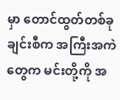မှာ တောင်ထွတ်တစ်ခုချင်းစီက အကြီးအကဲတွေက မင်းတို့ကို အ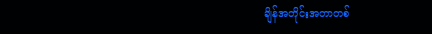ချိန်အတိုင်းအတာတစ်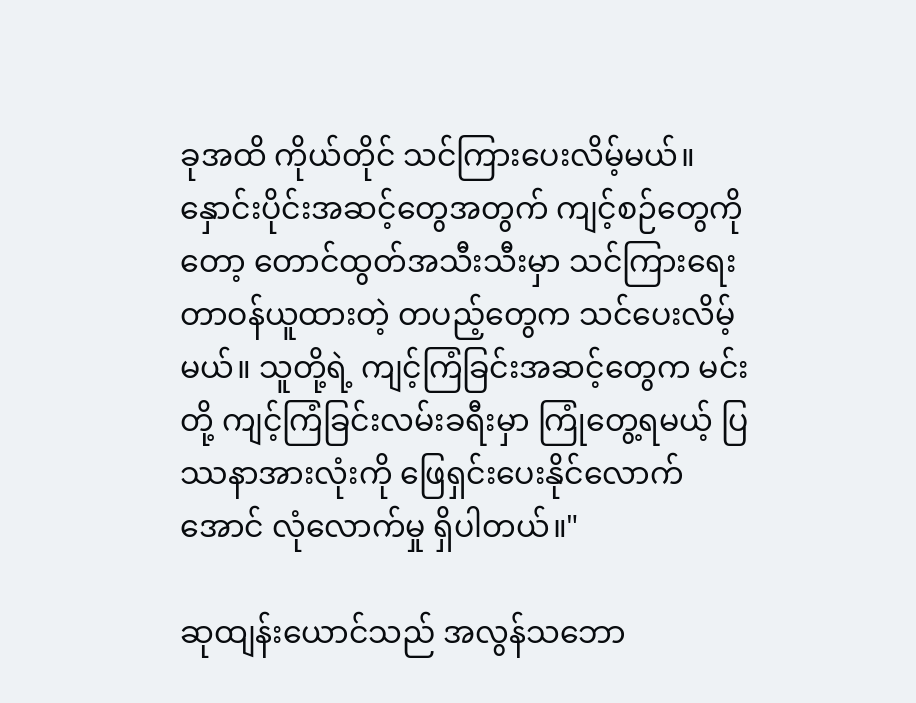ခုအထိ ကိုယ်တိုင် သင်ကြားပေးလိမ့်မယ်။ နှောင်းပိုင်းအဆင့်တွေအတွက် ကျင့်စဉ်တွေကိုတော့ တောင်ထွတ်အသီးသီးမှာ သင်ကြားရေးတာဝန်ယူထားတဲ့ တပည့်တွေက သင်ပေးလိမ့်မယ်။ သူတို့ရဲ့ ကျင့်ကြံခြင်းအဆင့်တွေက မင်းတို့ ကျင့်ကြံခြင်းလမ်းခရီးမှာ ကြုံတွေ့ရမယ့် ပြဿနာအားလုံးကို ဖြေရှင်းပေးနိုင်လောက်အောင် လုံလောက်မှု ရှိပါတယ်။"

ဆုထျန်းယောင်သည် အလွန်သဘော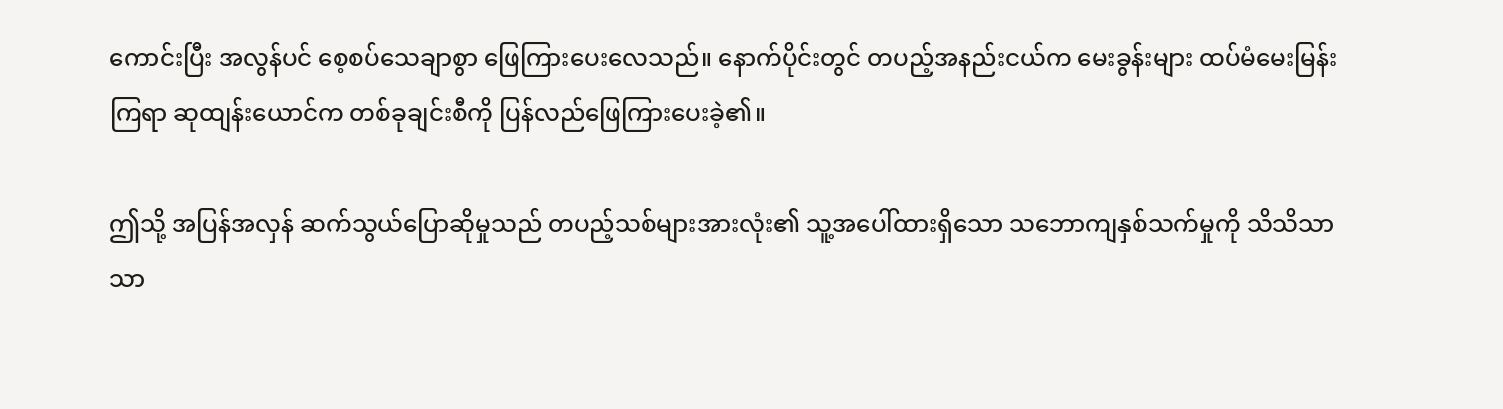ကောင်းပြီး အလွန်ပင် စေ့စပ်သေချာစွာ ဖြေကြားပေးလေသည်။ နောက်ပိုင်းတွင် တပည့်အနည်းငယ်က မေးခွန်းများ ထပ်မံမေးမြန်းကြရာ ဆုထျန်းယောင်က တစ်ခုချင်းစီကို ပြန်လည်ဖြေကြားပေးခဲ့၏။

ဤသို့ အပြန်အလှန် ဆက်သွယ်ပြောဆိုမှုသည် တပည့်သစ်များအားလုံး၏ သူ့အပေါ်ထားရှိသော သဘောကျနှစ်သက်မှုကို သိသိသာသာ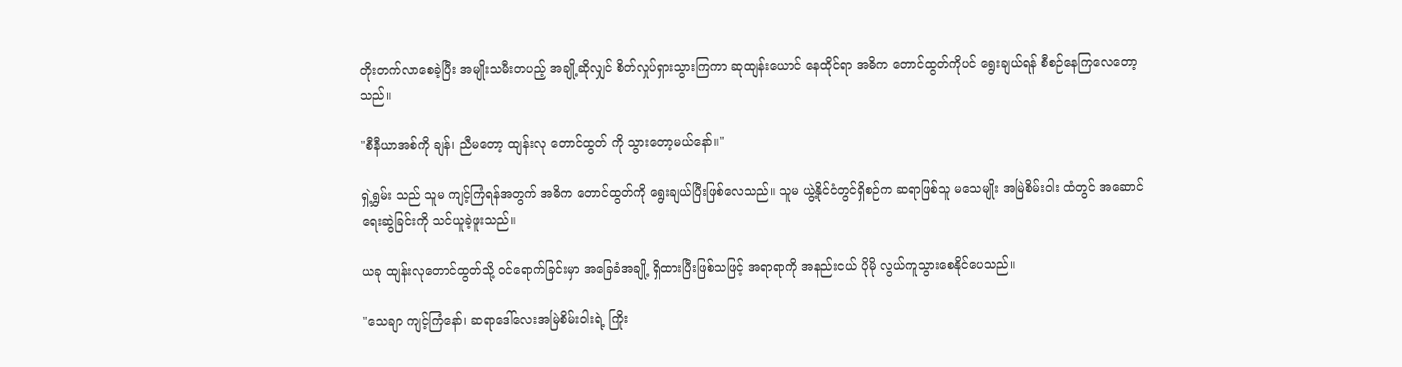တိုးတက်လာစေခဲ့ပြီး အမျိုးသမီးတပည့် အချို့ဆိုလျှင် စိတ်လှုပ်ရှားသွားကြကာ ဆုထျန်းယောင် နေထိုင်ရာ အဓိက တောင်ထွတ်ကိုပင် ရွေးချယ်ရန် စီစဉ်နေကြလေတော့သည်။

"စီနီယာအစ်ကို ချန်၊ ညီမတော့ ထျန်းလု တောင်ထွတ် ကို သွားတော့မယ်နော်။"

ရှဲ့ရွှမ်း သည် သူမ ကျင့်ကြံရန်အတွက် အဓိက တောင်ထွတ်ကို ရွေးချယ်ပြီးဖြစ်လေသည်။ သူမ ယွဲ့နိုင်ငံတွင်ရှိစဉ်က ဆရာဖြစ်သူ မသေမျိုး အမြဲစိမ်းဝါး ထံတွင် အဆောင်ရေးဆွဲခြင်းကို သင်ယူခဲ့ဖူးသည်။

ယခု ထျန်းလုတောင်ထွတ်သို့ ဝင်ရောက်ခြင်းမှာ အခြေခံအချို့ ရှိထားပြီးဖြစ်သဖြင့် အရာရာကို အနည်းငယ် ပိုမို လွယ်ကူသွားစေနိုင်ပေသည်။

"သေချာ ကျင့်ကြံနော်၊ ဆရာဒေါ်လေးအမြဲစိမ်းဝါးရဲ့ ကြိုး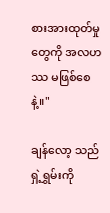စားအားထုတ်မှုတွေကို အလဟဿ မဖြစ်စေနဲ့။"

ချန်လော့ သည် ရှဲ့ရွှမ်းကို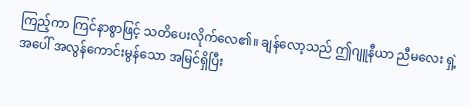ကြည့်ကာ ကြင်နာစွာဖြင့် သတိပေးလိုက်လေ၏။ ချန်လော့သည် ဤဂျူနီယာ ညီမလေး ရှဲ့ အပေါ် အလွန်ကောင်းမွန်သော အမြင်ရှိပြီး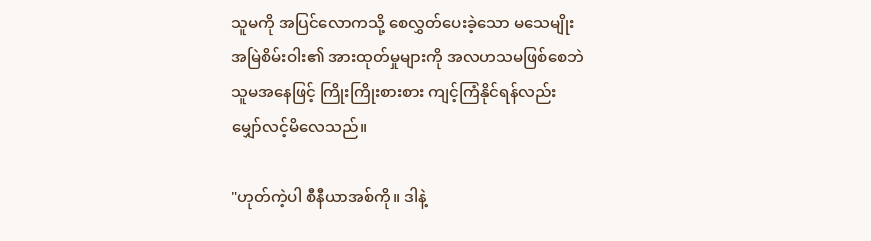သူမကို အပြင်လောကသို့ စေလွှတ်ပေးခဲ့သော မသေမျိုး အမြဲစိမ်းဝါး၏ အားထုတ်မှုများကို အလဟသမဖြစ်စေဘဲ သူမအနေဖြင့် ကြိုးကြိုးစားစား ကျင့်ကြံနိုင်ရန်လည်း မျှော်လင့်မိလေသည်။

"ဟုတ်ကဲ့ပါ စီနီယာအစ်ကို။ ဒါနဲ့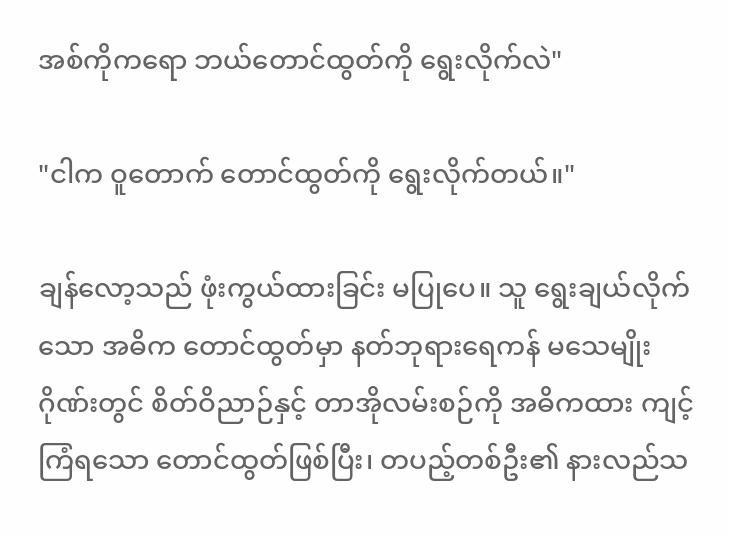အစ်ကိုကရော ဘယ်တောင်ထွတ်ကို ရွေးလိုက်လဲ"

"ငါက ဝူတောက် တောင်ထွတ်ကို ရွေးလိုက်တယ်။"

ချန်လော့သည် ဖုံးကွယ်ထားခြင်း မပြုပေ။ သူ ရွေးချယ်လိုက်သော အဓိက တောင်ထွတ်မှာ နတ်ဘုရားရေကန် မသေမျိုးဂိုဏ်းတွင် စိတ်ဝိညာဉ်နှင့် တာအိုလမ်းစဉ်ကို အဓိကထား ကျင့်ကြံရသော တောင်ထွတ်ဖြစ်ပြီး၊ တပည့်တစ်ဦး၏ နားလည်သ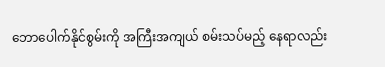ဘောပေါက်နိုင်စွမ်းကို အကြီးအကျယ် စမ်းသပ်မည့် နေရာလည်း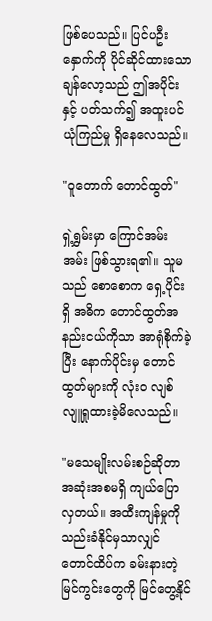ဖြစ်ပေသည်။ ပြင်ပဦးနှောက်ကို ပိုင်ဆိုင်ထားသော ချန်လော့သည် ဤအပိုင်းနှင့် ပတ်သက်၍ အထူးပင် ယုံကြည်မှု ရှိနေလေသည်။

"ဝူတောက် တောင်ထွတ်"

ရှဲ့ရွှမ်းမှာ ကြောင်အမ်းအမ်း ဖြစ်သွားရ၏။ သူမသည် စောစောက ရှေ့ပိုင်းရှိ အဓိက တောင်ထွတ်အနည်းငယ်ကိုသာ အာရုံစိုက်ခဲ့ပြီး နောက်ပိုင်းမှ တောင်ထွတ်များကို လုံးဝ လျစ်လျူရှုထားခဲ့မိလေသည်။

"မသေမျိုးလမ်းစဉ်ဆိုတာ အဆုံးအစမရှိ ကျယ်ပြောလှတယ်။ အထီးကျန်မှုကို သည်းခံနိုင်မှသာလျှင်တောင်ထိပ်က ခမ်းနားတဲ့ မြင်ကွင်းတွေကို မြင်တွေ့နိုင်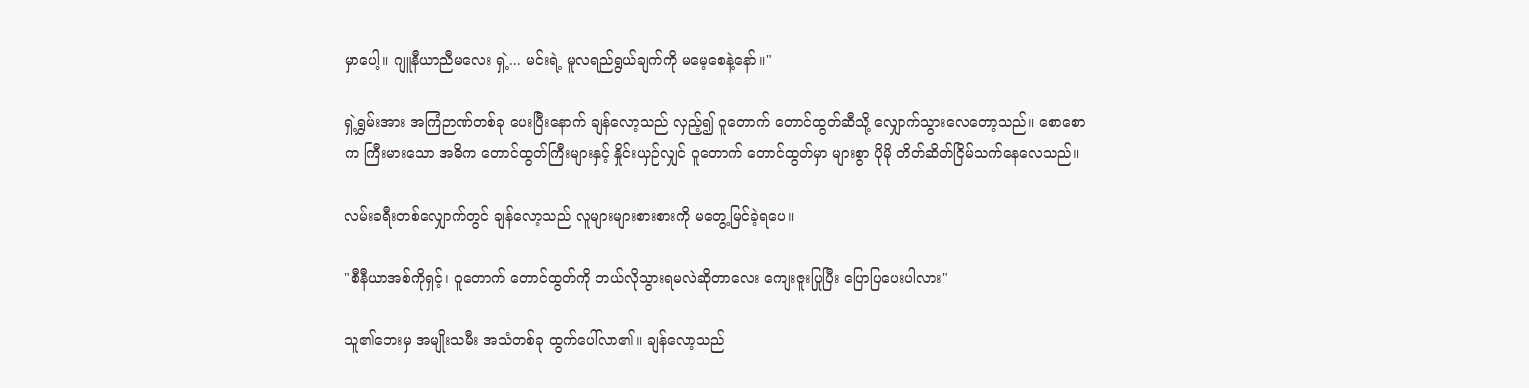မှာပေါ့။ ဂျူနီယာညီမလေး ရှဲ့... မင်းရဲ့ မူလရည်ရွယ်ချက်ကို မမေ့စေနဲ့နော်။"

ရှဲ့ရွှမ်းအား အကြံဉာဏ်တစ်ခု ပေးပြီးနောက် ချန်လော့သည် လှည့်၍ ဝူတောက် တောင်ထွတ်ဆီသို့ လျှောက်သွားလေတော့သည်။ စောစောက ကြီးမားသော အဓိက တောင်ထွတ်ကြီးများနှင့် နှိုင်းယှဉ်လျှင် ဝူတောက် တောင်ထွတ်မှာ များစွာ ပိုမို တိတ်ဆိတ်ငြိမ်သက်နေလေသည်။

လမ်းခရီးတစ်လျှောက်တွင် ချန်လော့သည် လူများများစားစားကို မတွေ့မြင်ခဲ့ရပေ။

"စီနီယာအစ်ကိုရှင့်၊ ဝူတောက် တောင်ထွတ်ကို ဘယ်လိုသွားရမလဲဆိုတာလေး ကျေးဇူးပြုပြီး ပြောပြပေးပါလား"

သူ၏ဘေးမှ အမျိုးသမီး အသံတစ်ခု ထွက်ပေါ်လာ၏။ ချန်လော့သည်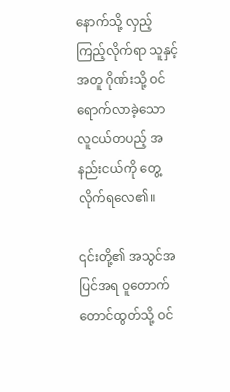နောက်သို့ လှည့်ကြည့်လိုက်ရာ သူနှင့်အတူ ဂိုဏ်းသို့ ဝင်ရောက်လာခဲ့သော လူငယ်တပည့် အနည်းငယ်ကို တွေ့လိုက်ရလေ၏။

၎င်းတို့၏ အသွင်အပြင်အရ ဝူတောက် တောင်ထွတ်သို့ ဝင်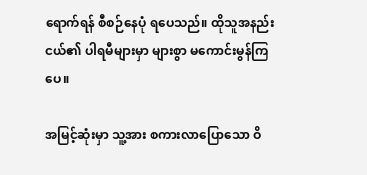ရောက်ရန် စီစဉ်နေပုံ ရပေသည်။ ထိုသူအနည်းငယ်၏ ပါရမီများမှာ များစွာ မကောင်းမွန်ကြပေ။

အမြင့်ဆုံးမှာ သူ့အား စကားလာပြောသော ဝိ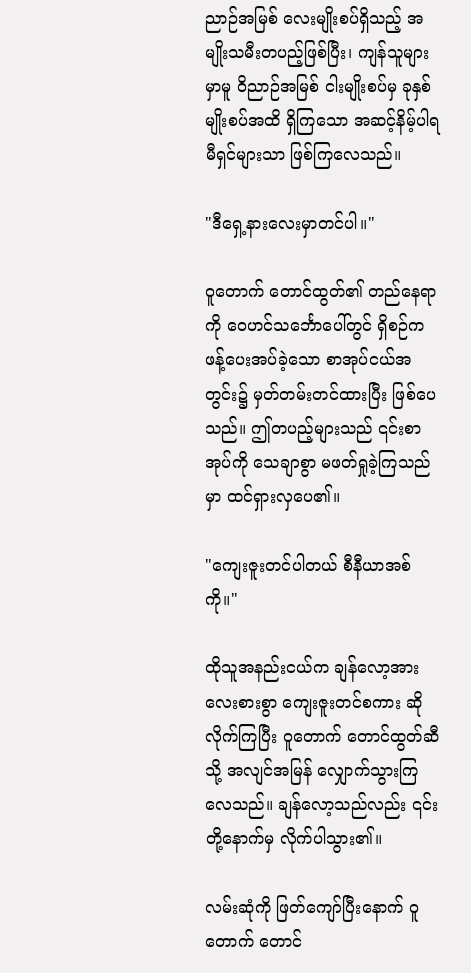ညာဉ်အမြစ် လေးမျိုးစပ်ရှိသည့် အမျိုးသမီးတပည့်ဖြစ်ပြီး၊ ကျန်သူများမှာမူ ဝိညာဉ်အမြစ် ငါးမျိုးစပ်မှ ခုနှစ်မျိုးစပ်အထိ ရှိကြသော အဆင့်နိမ့်ပါရမီရှင်များသာ ဖြစ်ကြလေသည်။

"ဒီရှေ့နားလေးမှာတင်ပါ။"

ဝူတောက် တောင်ထွတ်၏ တည်နေရာကို ဝေဟင်သင်္ဘောပေါ်တွင် ရှိစဉ်က ဖန့်ပေးအပ်ခဲ့သော စာအုပ်ငယ်အတွင်း၌ မှတ်တမ်းတင်ထားပြီး ဖြစ်ပေသည်။ ဤတပည့်များသည် ၎င်းစာအုပ်ကို သေချာစွာ မဖတ်ရှုခဲ့ကြသည်မှာ ထင်ရှားလှပေ၏။

"ကျေးဇူးတင်ပါတယ် စီနီယာအစ်ကို။"

ထိုသူအနည်းငယ်က ချန်လော့အား လေးစားစွာ ကျေးဇူးတင်စကား ဆိုလိုက်ကြပြီး ဝူတောက် တောင်ထွတ်ဆီသို့ အလျင်အမြန် လျှောက်သွားကြလေသည်။ ချန်လော့သည်လည်း ၎င်းတို့နောက်မှ လိုက်ပါသွား၏။

လမ်းဆုံကို ဖြတ်ကျော်ပြီးနောက် ဝူတောက် တောင်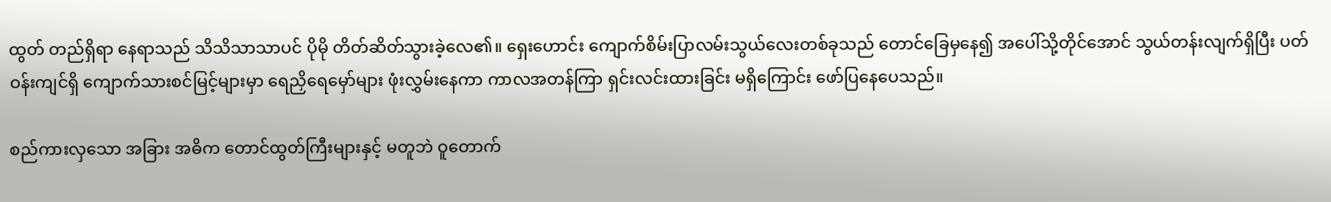ထွတ် တည်ရှိရာ နေရာသည် သိသိသာသာပင် ပိုမို တိတ်ဆိတ်သွားခဲ့လေ၏။ ရှေးဟောင်း ကျောက်စိမ်းပြာလမ်းသွယ်လေးတစ်ခုသည် တောင်ခြေမှနေ၍ အပေါ်သို့တိုင်အောင် သွယ်တန်းလျက်ရှိပြီး ပတ်ဝန်းကျင်ရှိ ကျောက်သားစင်မြင့်များမှာ ရေညှိရေမှော်များ ဖုံးလွှမ်းနေကာ ကာလအတန်ကြာ ရှင်းလင်းထားခြင်း မရှိကြောင်း ဖော်ပြနေပေသည်။

စည်ကားလှသော အခြား အဓိက တောင်ထွတ်ကြီးများနှင့် မတူဘဲ ဝူတောက်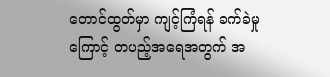တောင်ထွတ်မှာ ကျင့်ကြံရန် ခက်ခဲမှုကြောင့် တပည့်အရေအတွက် အ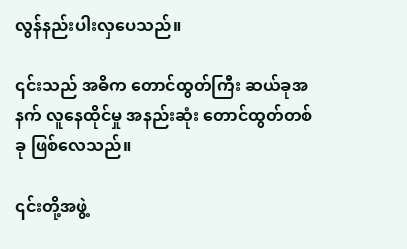လွန်နည်းပါးလှပေသည်။

၎င်းသည် အဓိက တောင်ထွတ်ကြီး ဆယ်ခုအနက် လူနေထိုင်မှု အနည်းဆုံး တောင်ထွတ်တစ်ခု ဖြစ်လေသည်။

၎င်းတို့အဖွဲ့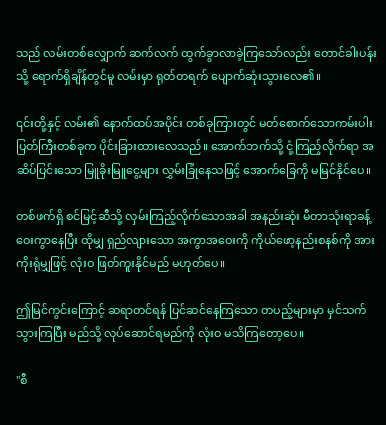သည် လမ်းတစ်လျှောက် ဆက်လက် ထွက်ခွာလာခဲ့ကြသော်လည်း တောင်ခါးပန်းသို့ ရောက်ရှိချိန်တွင်မူ လမ်းမှာ ရုတ်တရက် ပျောက်ဆုံးသွားလေ၏။

၎င်းတို့နှင့် လမ်း၏ နောက်ထပ်အပိုင်း တစ်ခုကြားတွင် မတ်စောက်သောကမ်းပါးပြတ်ကြီးတစ်ခုက ပိုင်းခြားထားလေသည်။ အောက်ဘက်သို့ ငုံ့ကြည့်လိုက်ရာ အဆိပ်ပြင်းသော မြူခိုးမြူငွေ့များ လွှမ်းခြုံနေသဖြင့် အောက်ခြေကို မမြင်နိုင်ပေ။

တစ်ဖက်ရှိ စင်မြင့်ဆီသို့ လှမ်းကြည့်လိုက်သောအခါ အနည်းဆုံး မီတာသုံးရာခန့် ဝေးကွာနေပြီး ထိုမျှ ရှည်လျားသော အကွာအဝေးကို ကိုယ်ဖော့နည်းစနစ်ကို အားကိုးရုံမျှဖြင့် လုံးဝ ဖြတ်ကူးနိုင်မည် မဟုတ်ပေ။

ဤမြင်ကွင်းကြောင့် ဆရာတင်ရန် ပြင်ဆင်နေကြသော တပည့်များမှာ မှင်သက်သွားကြပြီး မည်သို့ လုပ်ဆောင်ရမည်ကို လုံးဝ မသိကြတော့ပေ။

"စီ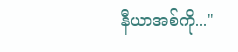နီယာအစ်ကို..."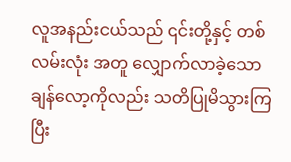လူအနည်းငယ်သည် ၎င်းတို့နှင့် တစ်လမ်းလုံး အတူ လျှောက်လာခဲ့သော ချန်လော့ကိုလည်း သတိပြုမိသွားကြပြီး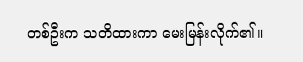တစ်ဦးက သတိထားကာ မေးမြန်းလိုက်၏။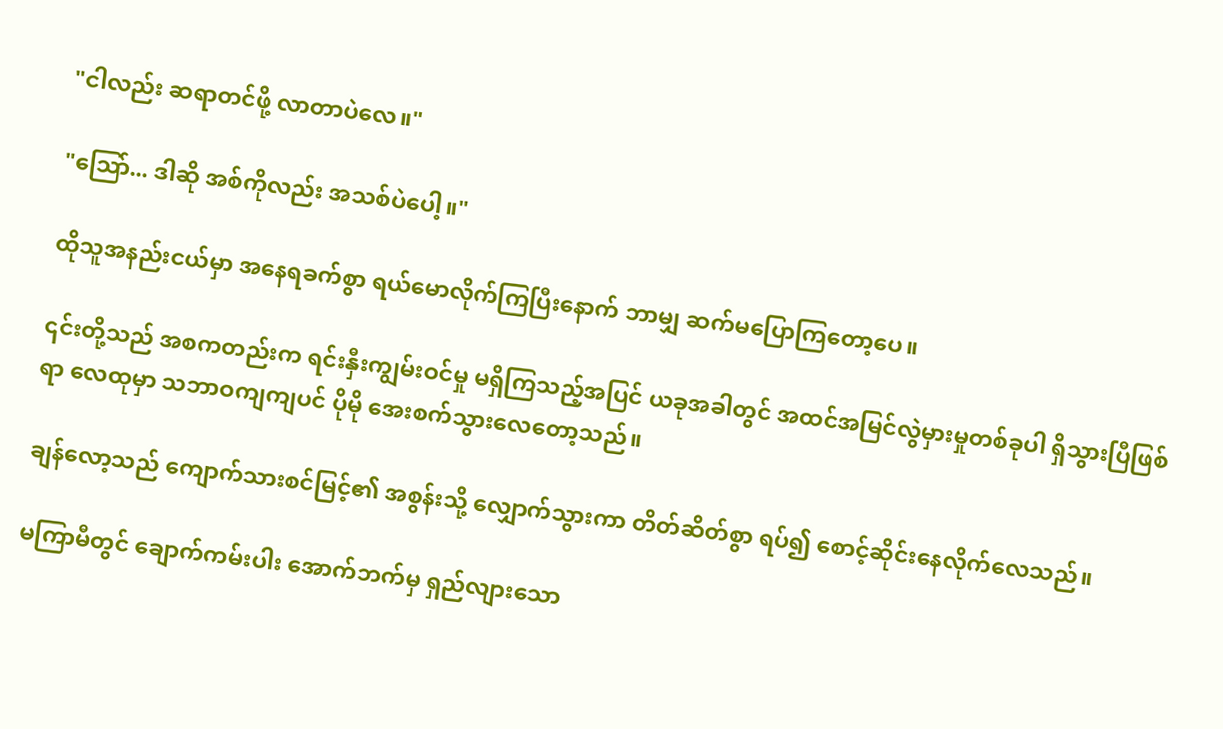"ငါလည်း ဆရာတင်ဖို့ လာတာပဲလေ။"

"သြော်... ဒါဆို အစ်ကိုလည်း အသစ်ပဲပေါ့။"

ထိုသူအနည်းငယ်မှာ အနေရခက်စွာ ရယ်မောလိုက်ကြပြီးနောက် ဘာမျှ ဆက်မပြောကြတော့ပေ။

၎င်းတို့သည် အစကတည်းက ရင်းနှီးကျွမ်းဝင်မှု မရှိကြသည့်အပြင် ယခုအခါတွင် အထင်အမြင်လွဲမှားမှုတစ်ခုပါ ရှိသွားပြီဖြစ်ရာ လေထုမှာ သဘာဝကျကျပင် ပိုမို အေးစက်သွားလေတော့သည်။

ချန်လော့သည် ကျောက်သားစင်မြင့်၏ အစွန်းသို့ လျှောက်သွားကာ တိတ်ဆိတ်စွာ ရပ်၍ စောင့်ဆိုင်းနေလိုက်လေသည်။

မကြာမီတွင် ချောက်ကမ်းပါး အောက်ဘက်မှ ရှည်လျားသော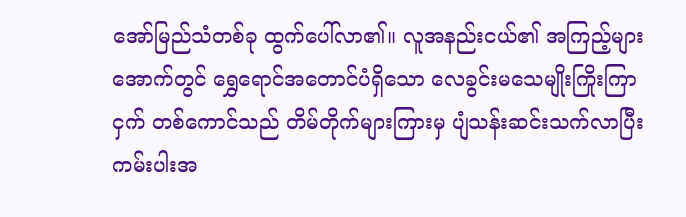အော်မြည်သံတစ်ခု ထွက်ပေါ်လာ၏။ လူအနည်းငယ်၏ အကြည့်များအောက်တွင် ရွှေရောင်အတောင်ပံရှိသော လေခွင်းမသေမျိုးကြိုးကြာငှက် တစ်ကောင်သည် တိမ်တိုက်များကြားမှ ပျံသန်းဆင်းသက်လာပြီး ကမ်းပါးအ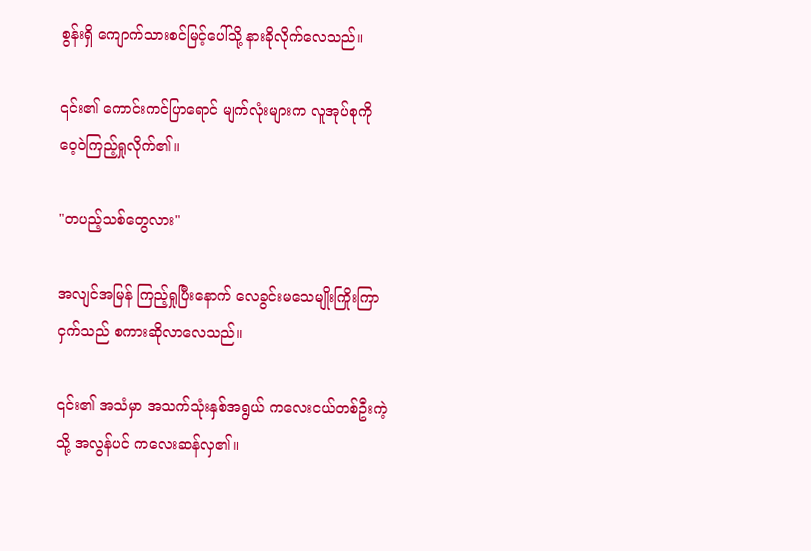စွန်းရှိ ကျောက်သားစင်မြင့်ပေါ်သို့ နားခိုလိုက်လေသည်။

၎င်း၏ ကောင်းကင်ပြာရောင် မျက်လုံးများက လူအုပ်စုကို ဝေ့ဝဲကြည့်ရှုလိုက်၏။

"တပည့်သစ်တွေလား"

အလျင်အမြန် ကြည့်ရှုပြီးနောက် လေခွင်းမသေမျိုးကြိုးကြာငှက်သည် စကားဆိုလာလေသည်။

၎င်း၏ အသံမှာ အသက်သုံးနှစ်အရွယ် ကလေးငယ်တစ်ဦးကဲ့သို့ အလွန်ပင် ကလေးဆန်လှ၏။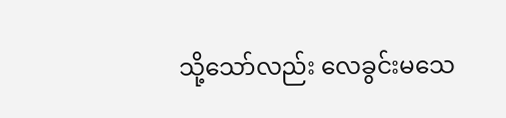သို့သော်လည်း လေခွင်းမသေ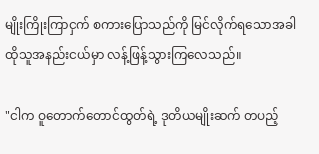မျိုးကြိုးကြာငှက် စကားပြောသည်ကို မြင်လိုက်ရသောအခါ ထိုသူအနည်းငယ်မှာ လန့်ဖြန့်သွားကြလေသည်။

"ငါက ဝူတောက်တောင်ထွတ်ရဲ့ ဒုတိယမျိုးဆက် တပည့်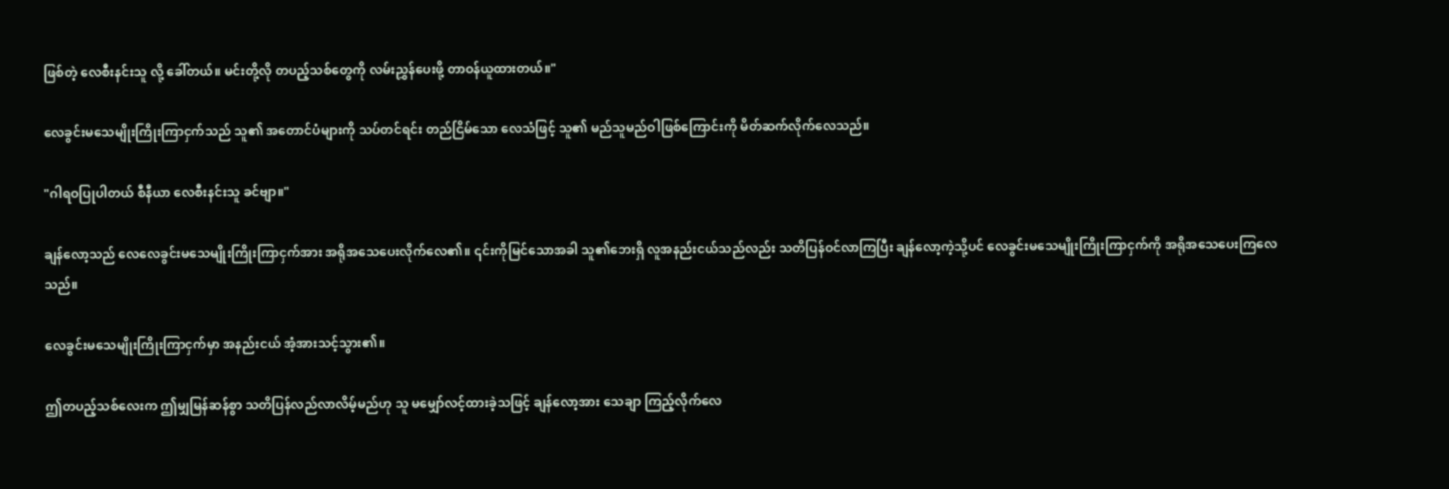ဖြစ်တဲ့ လေစီးနင်းသူ လို့ ခေါ်တယ်။ မင်းတို့လို တပည့်သစ်တွေကို လမ်းညွှန်ပေးဖို့ တာဝန်ယူထားတယ်။"

လေခွင်းမသေမျိုးကြိုးကြာငှက်သည် သူ၏ အတောင်ပံများကို သပ်တင်ရင်း တည်ငြိမ်သော လေသံဖြင့် သူ၏ မည်သူမည်ဝါဖြစ်ကြောင်းကို မိတ်ဆက်လိုက်လေသည်။

"ဂါရဝပြုပါတယ် စီနီယာ လေစီးနင်းသူ ခင်ဗျာ။"

ချန်လော့သည် လေလေခွင်းမသေမျိုးကြိုးကြာငှက်အား အရိုအသေပေးလိုက်လေ၏။ ၎င်းကိုမြင်သောအခါ သူ၏ဘေးရှိ လူအနည်းငယ်သည်လည်း သတိပြန်ဝင်လာကြပြီး ချန်လော့ကဲ့သို့ပင် လေခွင်းမသေမျိုးကြိုးကြာငှက်ကို အရိုအသေပေးကြလေသည်။

လေခွင်းမသေမျိုးကြိုးကြာငှက်မှာ အနည်းငယ် အံ့အားသင့်သွား၏။

ဤတပည့်သစ်လေးက ဤမျှမြန်ဆန်စွာ သတိပြန်လည်လာလိမ့်မည်ဟု သူ မမျှော်လင့်ထားခဲ့သဖြင့် ချန်လော့အား သေချာ ကြည့်လိုက်လေ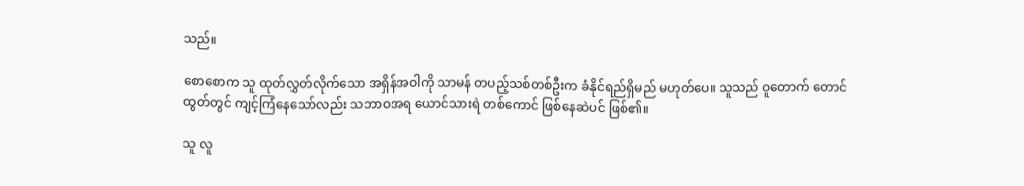သည်။

စောစောက သူ ထုတ်လွှတ်လိုက်သော အရှိန်အဝါကို သာမန် တပည့်သစ်တစ်ဦးက ခံနိုင်ရည်ရှိမည် မဟုတ်ပေ။ သူသည် ဝူတောက် တောင်ထွတ်တွင် ကျင့်ကြံနေသော်လည်း သဘာဝအရ ယောင်သားရဲ တစ်ကောင် ဖြစ်နေဆဲပင် ဖြစ်၏။

သူ လူ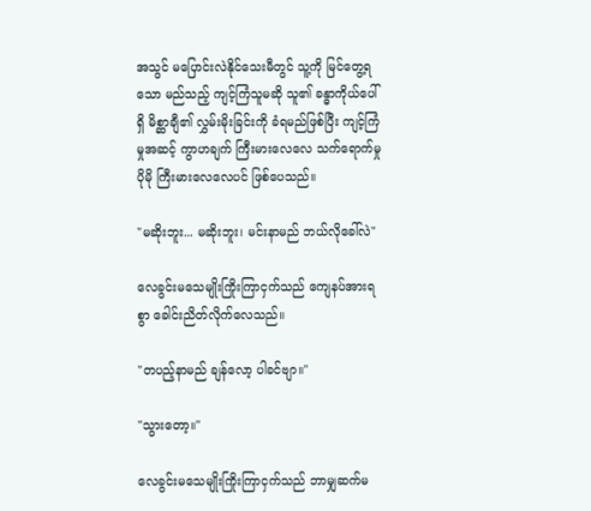အသွင် မပြောင်းလဲနိုင်သေးမီတွင် သူ့ကို မြင်တွေ့ရသော မည်သည့် ကျင့်ကြံသူမဆို သူ၏ ခန္ဓာကိုယ်ပေါ်ရှိ မိစ္ဆာချီ၏ လွှမ်းမိုးခြင်းကို ခံရမည်ဖြစ်ပြီး ကျင့်ကြံမှုအဆင့် ကွာဟချက် ကြီးမားလေလေ သက်ရောက်မှု ပိုမို ကြီးမားလေလေပင် ဖြစ်ပေသည်။

"မဆိုးဘူး... မဆိုးဘူး၊ မင်းနာမည် ဘယ်လိုခေါ်လဲ"

လေခွင်းမသေမျိုးကြိုးကြာငှက်သည် ကျေနပ်အားရစွာ ခေါင်းညိတ်လိုက်လေသည်။

"တပည့်နာမည် ချန်လော့ ပါခင်ဗျာ။"

"သွားတော့။"

လေခွင်းမသေမျိုးကြိုးကြာငှက်သည် ဘာမျှဆက်မ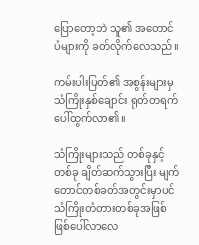ပြောတော့ဘဲ သူ၏ အတောင်ပံများကို ခတ်လိုက်လေသည်။

ကမ်းပါးပြတ်၏ အစွန်းများမှ သံကြိုးနှစ်ချောင်း ရုတ်တရက် ပေါ်ထွက်လာ၏။

သံကြိုးများသည် တစ်ခုနှင့်တစ်ခု ချိတ်ဆက်သွားပြီး မျက်တောင်တစ်ခတ်အတွင်းမှာပင် သံကြိုးတံတားတစ်ခုအဖြစ် ဖြစ်ပေါ်လာလေ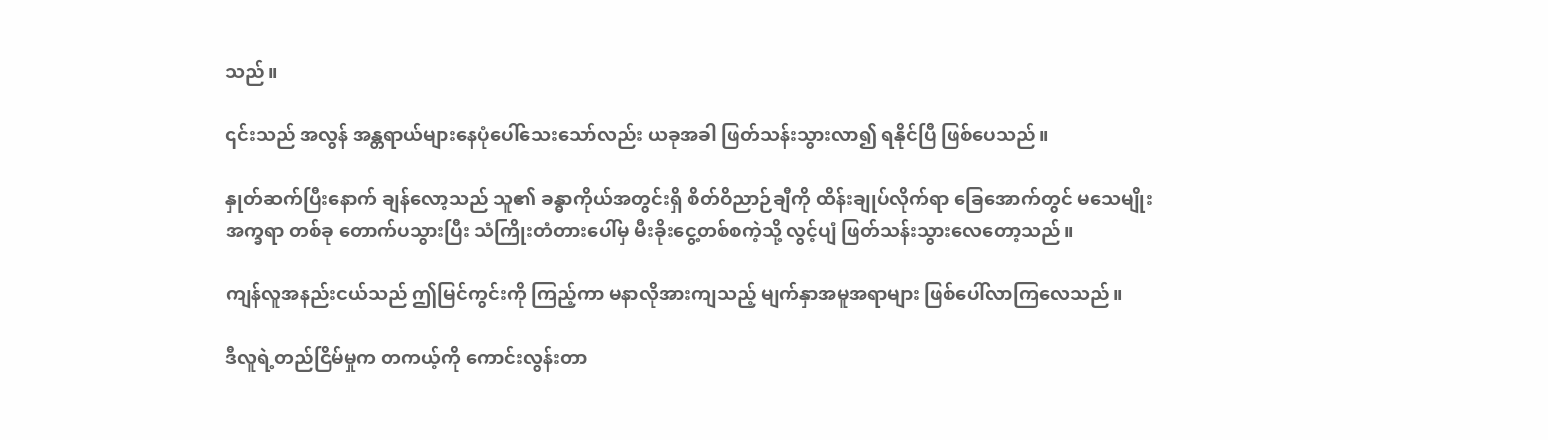သည်။

၎င်းသည် အလွန် အန္တရာယ်များနေပုံပေါ်သေးသော်လည်း ယခုအခါ ဖြတ်သန်းသွားလာ၍ ရနိုင်ပြီ ဖြစ်ပေသည်။

နှုတ်ဆက်ပြီးနောက် ချန်လော့သည် သူ၏ ခန္ဓာကိုယ်အတွင်းရှိ စိတ်ဝိညာဉ်ချီကို ထိန်းချုပ်လိုက်ရာ ခြေအောက်တွင် မသေမျိုးအက္ခရာ တစ်ခု တောက်ပသွားပြီး သံကြိုးတံတားပေါ်မှ မီးခိုးငွေ့တစ်စကဲ့သို့ လွင့်ပျံ ဖြတ်သန်းသွားလေတော့သည်။

ကျန်လူအနည်းငယ်သည် ဤမြင်ကွင်းကို ကြည့်ကာ မနာလိုအားကျသည့် မျက်နှာအမူအရာများ ဖြစ်ပေါ်လာကြလေသည်။

ဒီလူရဲ့တည်ငြိမ်မှုက တကယ့်ကို ကောင်းလွန်းတာ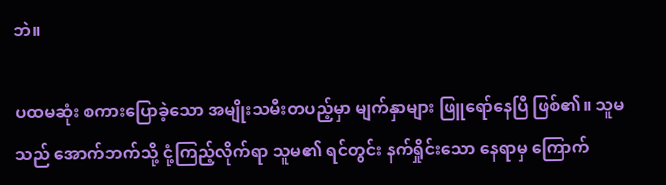ဘဲ။

ပထမဆုံး စကားပြောခဲ့သော အမျိုးသမီးတပည့်မှာ မျက်နှာများ ဖြူရော်နေပြီ ဖြစ်၏။ သူမသည် အောက်ဘက်သို့ ငုံ့ကြည့်လိုက်ရာ သူမ၏ ရင်တွင်း နက်ရှိုင်းသော နေရာမှ ကြောက်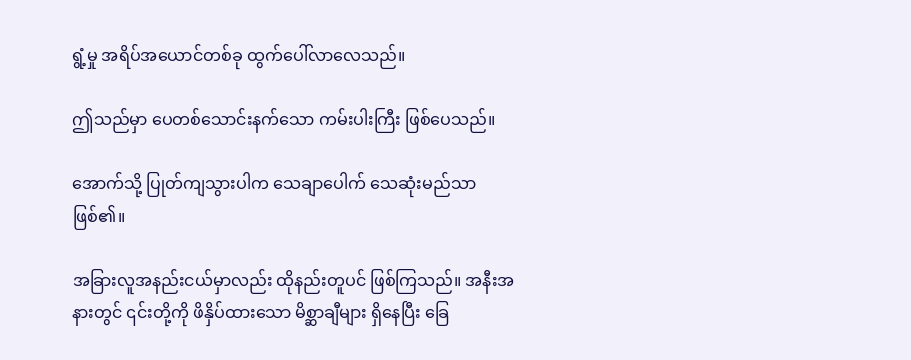ရွံ့မှု အရိပ်အယောင်တစ်ခု ထွက်ပေါ်လာလေသည်။

ဤသည်မှာ ပေတစ်သောင်းနက်သော ကမ်းပါးကြီး ဖြစ်ပေသည်။

အောက်သို့ ပြုတ်ကျသွားပါက သေချာပေါက် သေဆုံးမည်သာ ဖြစ်၏။

အခြားလူအနည်းငယ်မှာလည်း ထိုနည်းတူပင် ဖြစ်ကြသည်။ အနီးအနားတွင် ၎င်းတို့ကို ဖိနှိပ်ထားသော မိစ္ဆာချီများ ရှိနေပြီး ခြေ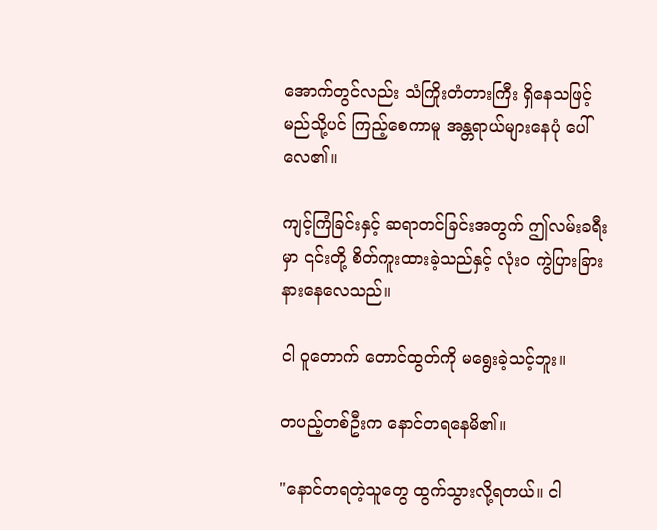အောက်တွင်လည်း သံကြိုးတံတားကြီး ရှိနေသဖြင့် မည်သို့ပင် ကြည့်စေကာမူ အန္တရာယ်များနေပုံ ပေါ်လေ၏။

ကျင့်ကြံခြင်းနှင့် ဆရာတင်ခြင်းအတွက် ဤလမ်းခရီးမှာ ၎င်းတို့ စိတ်ကူးထားခဲ့သည်နှင့် လုံးဝ ကွဲပြားခြားနားနေလေသည်။

ငါ ဝူတောက် တောင်ထွတ်ကို မရွေးခဲ့သင့်ဘူး။

တပည့်တစ်ဦးက နောင်တရနေမိ၏။

"နောင်တရတဲ့သူတွေ ထွက်သွားလို့ရတယ်။ ငါ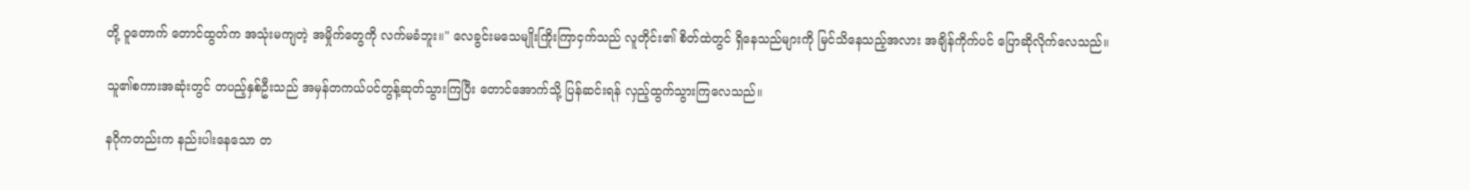တို့ ဝူတောက် တောင်ထွတ်က အသုံးမကျတဲ့ အမှိုက်တွေကို လက်မခံဘူး။" လေခွင်းမသေမျိုးကြိုးကြာငှက်သည် လူတိုင်း၏ စိတ်ထဲတွင် ရှိနေသည်များကို မြင်သိနေသည့်အလား အချိန်ကိုက်ပင် ပြောဆိုလိုက်လေသည်။

သူ၏စကားအဆုံးတွင် တပည့်နှစ်ဦးသည် အမှန်တကယ်ပင်တွန့်ဆုတ်သွားကြပြီး တောင်အောက်သို့ ပြန်ဆင်းရန် လှည့်ထွက်သွားကြလေသည်။

နဂိုကတည်းက နည်းပါးနေသော တ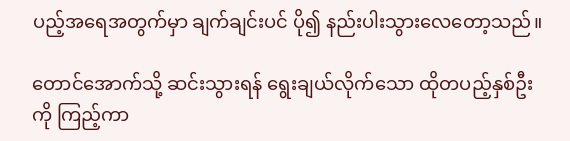ပည့်အရေအတွက်မှာ ချက်ချင်းပင် ပို၍ နည်းပါးသွားလေတော့သည်။

တောင်အောက်သို့ ဆင်းသွားရန် ရွေးချယ်လိုက်သော ထိုတပည့်နှစ်ဦးကို ကြည့်ကာ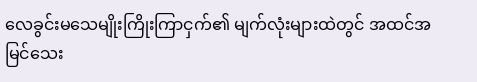လေခွင်းမသေမျိုးကြိုးကြာငှက်၏ မျက်လုံးများထဲတွင် အထင်အမြင်သေး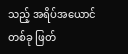သည့် အရိပ်အယောင်တစ်ခု ဖြတ်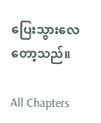ပြေးသွားလေတော့သည်။

All Chapters